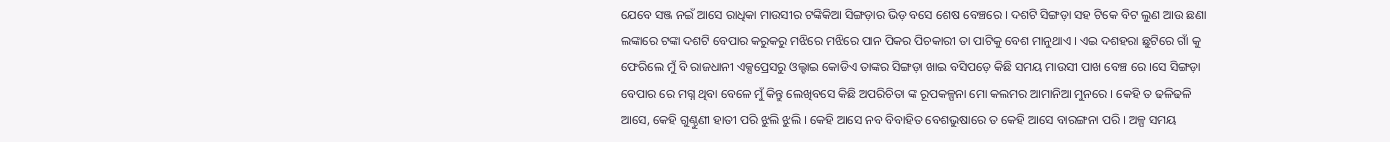ଯେବେ ସଞ୍ଜ ନଇଁ ଆସେ ରାଧିକା ମାଉସୀର ଟଙ୍କିକିଆ ସିଙ୍ଗଡ଼ାର ଭିଡ଼ ବସେ ଶେଷ ବେଞ୍ଚରେ । ଦଶଟି ସିଙ୍ଗଡ଼ା ସହ ଟିକେ ବିଟ ଲୁଣ ଆଉ ଛଣା ଲଙ୍କାରେ ଟଙ୍କା ଦଶଟି ବେପାର କରୁକରୁ ମଝିରେ ମଝିରେ ପାନ ପିକର ପିଚକାରୀ ତା ପାଟିକୁ ବେଶ ମାନୁଥାଏ । ଏଇ ଦଶହରା ଛୁଟିରେ ଗାଁ କୁ ଫେରିଲେ ମୁଁ ବି ରାଜଧାନୀ ଏକ୍ସପ୍ରେସରୁ ଓଲ୍ହାଇ କୋଡିଏ ତାଙ୍କର ସିଙ୍ଗଡ଼ା ଖାଇ ବସିପଡ଼େ କିଛି ସମୟ ମାଉସୀ ପାଖ ବେଞ୍ଚ ରେ ।ସେ ସିଙ୍ଗଡ଼ା ବେପାର ରେ ମଗ୍ନ ଥିବା ବେଳେ ମୁଁ କିନ୍ତୁ ଲେଖିବସେ କିଛି ଅପରିଚିତା ଙ୍କ ରୂପକଳ୍ପନା ମୋ କଲମର ଆମାନିଆ ମୁନରେ । କେହି ତ ଢଳିଢଳି ଆସେ, କେହି ଗୁଣ୍ଠୁଣୀ ହାତୀ ପରି ଝୁଲି ଝୁଲି । କେହି ଆସେ ନବ ବିବାହିତ ବେଶଭୁଷାରେ ତ କେହି ଆସେ ବାରଙ୍ଗନା ପରି । ଅଳ୍ପ ସମୟ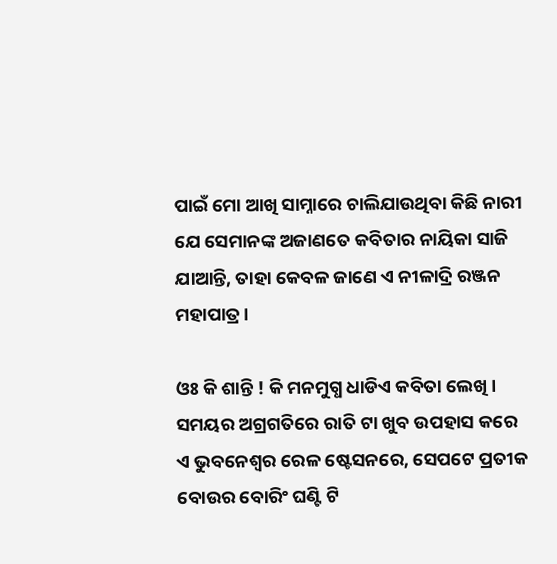ପାଇଁ ମୋ ଆଖି ସାମ୍ନାରେ ଚାଲିଯାଉଥିବା କିଛି ନାରୀ ଯେ ସେମାନଙ୍କ ଅଜାଣତେ କବିତାର ନାୟିକା ସାଜି ଯାଆନ୍ତି, ତାହା କେବଳ ଜାଣେ ଏ ନୀଳାଦ୍ରି ରଞ୍ଜନ ମହାପାତ୍ର ।

ଓଃ କି ଶାନ୍ତି ! କି ମନମୁଗ୍ଧ ଧାଡିଏ କବିତା ଲେଖି । ସମୟର ଅଗ୍ରଗତିରେ ରାତି ଟା ଖୁବ ଉପହାସ କରେ ଏ ଭୁବନେଶ୍ୱର ରେଳ ଷ୍ଟେସନରେ, ସେପଟେ ପ୍ରତୀକ ବୋଉର ବୋରିଂ ଘଣ୍ଟି ଟି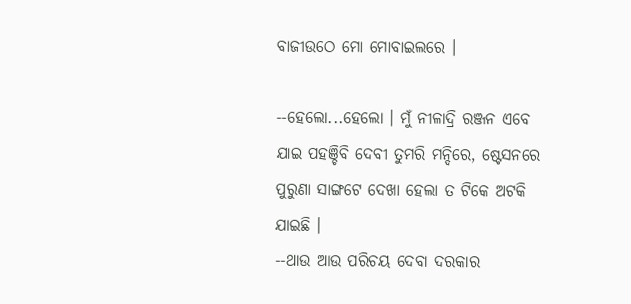ବାଜୀଉଠେ ମୋ ମୋବାଇଲରେ ।

--ହେଲୋ...ହେଲୋ । ମୁଁ ନୀଳାଦ୍ରି ରଞ୍ଜନ ଏବେ ଯାଇ ପହଞ୍ଚିବି ଦେବୀ ତୁମରି ମନ୍ଦିରେ, ଷ୍ଟେସନରେ ପୁରୁଣା ସାଙ୍ଗଟେ ଦେଖା ହେଲା ତ ଟିକେ ଅଟକି ଯାଇଛି ।
--ଥାଉ ଆଉ ପରିଚୟ ଦେବା ଦରକାର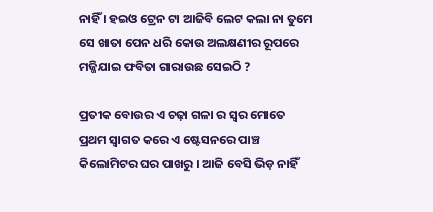ନାହିଁ । ହଇଓ ଟ୍ରେନ ଟା ଆଜିବି ଲେଟ କଲା ନା ତୁମେ ସେ ଖାତା ପେନ ଧରି କୋଉ ଅଲକ୍ଷଣୀର ରୂପରେ ମଜ୍ଜିଯାଇ ଫବିତା ଗାରାଉଛ ସେଇଠି ?

ପ୍ରତୀକ ବୋଉର ଏ ଚଢ଼ା ଗଳା ର ସ୍ୱର ମୋତେ ପ୍ରଥମ ସ୍ୱାଗତ କରେ ଏ ଷ୍ଟେସନରେ ପାଞ୍ଚ କିଲୋମିଟର ଘର ପାଖରୁ । ଆଜି ବେସି ଭିଡ଼ ନାହିଁ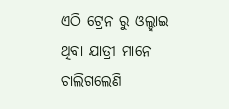ଏଠି ଟ୍ରେନ ରୁ ଓଲ୍ହାଇ ଥିବା ଯାତ୍ରୀ ମାନେ ଚାଲିଗଲେଣି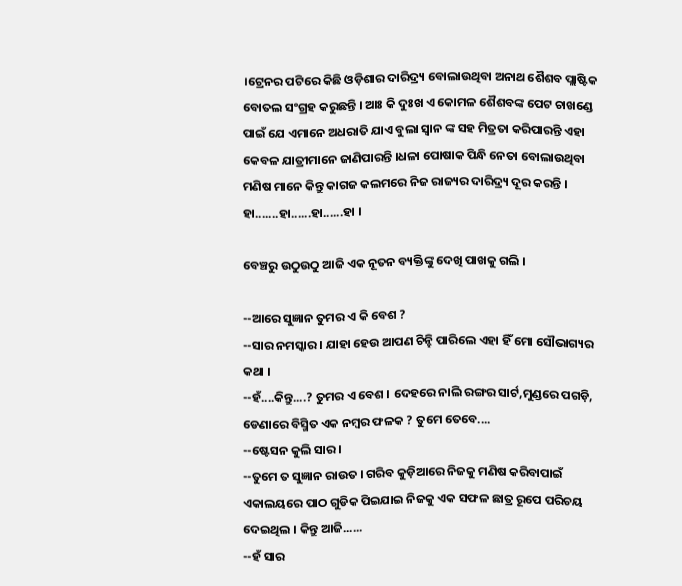।ଟ୍ରେନର ପଟିରେ କିଛି ଓଡ଼ିଶାର ଦାରିଦ୍ର୍ୟ ବୋଲାଉଥିବା ଅନାଥ ଶୈଶବ ପ୍ଲାଷ୍ଟିକ ବୋତଲ ସଂଗ୍ରହ କରୁଛନ୍ତି । ଆଃ କି ଦୁଃଖ ଏ କୋମଳ ଶୈଶବଙ୍କ ପେଟ ଚାଖଣ୍ଡେ ପାଇଁ ଯେ ଏମାନେ ଅଧରାତି ଯାଏ ବୁଲା ସ୍ୱାନ ଙ୍କ ସହ ମିତ୍ରତା କରିପାରନ୍ତି ଏହା କେବଳ ଯାତ୍ରୀମାନେ ଜାଣିପାରନ୍ତି ।ଧଳା ପୋଷାକ ପିନ୍ଧି ନେତା ବୋଲାଉଥିବା ମଣିଷ ମାନେ କିନ୍ତୁ କାଗଜ କଲମରେ ନିଜ ରାଜ୍ୟର ଦାରିଦ୍ର୍ୟ ଦୂର କରନ୍ତି ।
ହା.......ହା......ହା......ହା ।

ବେଞ୍ଚରୁ ଉଠୁଉଠୁ ଆଜି ଏକ ନୂତନ ବ୍ୟକ୍ତିଙ୍କୁ ଦେଖି ପାଖକୁ ଗଲି ।

--ଆରେ ସୁଜ୍ଞାନ ତୁମର ଏ କି ବେଶ ?
--ସାର ନମସ୍କାର । ଯାହା ହେଉ ଆପଣ ଚିନ୍ହି ପାରିଲେ ଏହା ହିଁ ମୋ ସୌଭାଗ୍ୟର କଥା ।
--ହଁ....କିନ୍ତୁ....? ତୁମର ଏ ବେଶ । ଦେହରେ ନାଲି ରଙ୍ଗର ସାର୍ଟ,ମୁଣ୍ଡରେ ପଗଡ଼ି, ଡେଣାରେ ବିସ୍ମିତ ଏକ ନମ୍ବର ଫଳକ ? ତୁମେ ତେବେ....
--ଷ୍ଟେସନ କୁଲି ସାର ।
--ତୁମେ ତ ସୁଜ୍ଞାନ ରାଉତ । ଗରିବ କୁଡ଼ିଆରେ ନିଜକୁ ମଣିଷ କରିବାପାଇଁ ଏକାଲୟରେ ପାଠ ଗୁଡିକ ପିଇଯାଇ ନିଜକୁ ଏକ ସଫଳ ଛାତ୍ର ରୂପେ ପରିଚୟ ଦେଇଥିଲ । କିନ୍ତୁ ଆଜି......
--ହଁ ସାର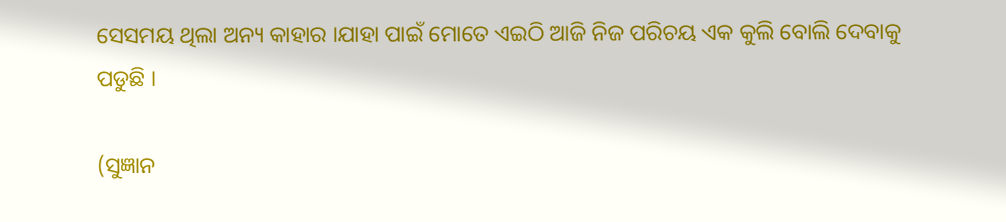ସେସମୟ ଥିଲା ଅନ୍ୟ କାହାର ।ଯାହା ପାଇଁ ମୋତେ ଏଇଠି ଆଜି ନିଜ ପରିଚୟ ଏକ କୁଲି ବୋଲି ଦେବାକୁ ପଡୁଛି ।

(ସୁଜ୍ଞାନ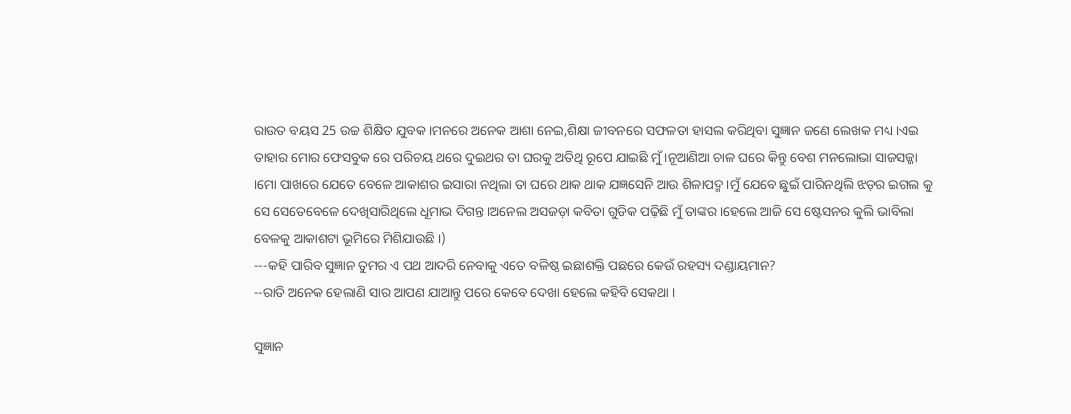ରାଉତ ବୟସ 25 ଉଚ୍ଚ ଶିକ୍ଷିତ ଯୁବକ ।ମନରେ ଅନେକ ଆଶା ନେଇ,ଶିକ୍ଷା ଜୀବନରେ ସଫଳତା ହାସଲ କରିଥିବା ସୁଜ୍ଞାନ ଜଣେ ଲେଖକ ମଧ୍ୟ ।ଏଇ ତାହାର ମୋର ଫେସବୁକ ରେ ପରିଚୟ ଥରେ ଦୁଇଥର ତା ଘରକୁ ଅତିଥି ରୂପେ ଯାଇଛି ମୁଁ ।ନୂଆଣିଆ ଚାଳ ଘରେ କିନ୍ତୁ ବେଶ ମନଲୋଭା ସାଜସଜ୍ଜା ।ମୋ ପାଖରେ ଯେତେ ବେଳେ ଆକାଶର ଇସାରା ନଥିଲା ତା ଘରେ ଥାକ ଥାକ ଯଜ୍ଞସେନି ଆଉ ଶିଳାପଦ୍ମ ।ମୁଁ ଯେବେ ଛୁଇଁ ପାରିନଥିଲି ଝଡ଼ର ଇଗଲ କୁ ସେ ସେତେବେଳେ ଦେଖିସାରିଥିଲେ ଧୂମାଭ ଦିଗନ୍ତ ।ଅନେଲ ଅସଜଡ଼ା କବିତା ଗୁଡିକ ପଢ଼ିଛି ମୁଁ ତାଙ୍କର ।ହେଲେ ଆଜି ସେ ଷ୍ଟେସନର କୁଲି ଭାବିଲା ବେଳକୁ ଆକାଶଟା ଭୂମିରେ ମିଶିଯାଉଛି ।)
---କହି ପାରିବ ସୁଜ୍ଞାନ ତୁମର ଏ ପଥ ଆଦରି ନେବାକୁ ଏତେ ବଳିଷ୍ଠ ଇଛାଶକ୍ତି ପଛରେ କେଉଁ ରହସ୍ୟ ଦଣ୍ଡାୟମାନ?
--ରାତି ଅନେକ ହେଲାଣି ସାର ଆପଣ ଯାଆନ୍ତୁ ପରେ କେବେ ଦେଖା ହେଲେ କହିବି ସେକଥା ।

ସୁଜ୍ଞାନ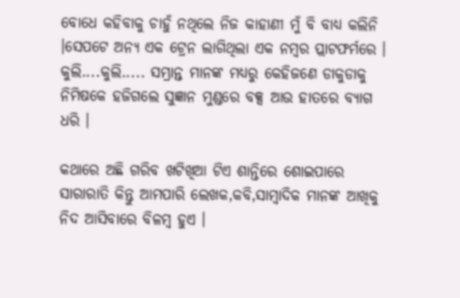ବୋଧେ କହିବାକୁ ଚାହୁଁ ନଥିଲେ ନିଜ କାହାଣୀ ମୁଁ ବି ବାଧ୍ୟ କଲିନି ।ସେପଟେ ଅନ୍ୟ ଏକ ଟ୍ରେନ ଲାଗିଥିଲା ଏକ ନମ୍ବର ପ୍ଲାଟଫର୍ମରେ । କୁଲି....କୁଲି..... ସମ୍ଭ୍ରାନ୍ତ ମାନଙ୍କ ମଧ୍ୟରୁ କେହିଜଣେ ଡାକୁଡାକୁ ନିମିଷକେ ହଜିଗଲେ ସୁଜ୍ଞାନ ମୁଣ୍ଡରେ ବକ୍ସ ଆଉ ହାତରେ ବ୍ୟାଗ ଧରି ।

କଥାରେ ଅଛି ଗରିବ ଖଟିଖିଆ ଟିଏ ଶାନ୍ତିରେ ଶୋଇପାରେ ସାରାରାତି କିନ୍ତୁ ଆମପାରି ଲେଖକ,କବି,ସାମ୍ବାଦିକ ମାନଙ୍କ ଆଖିକୁ ନିଦ ଆସିବାରେ ବିଳମ୍ବ ହୁଏ ।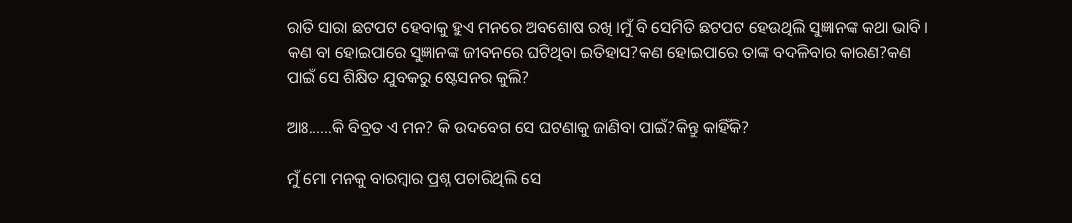ରାତି ସାରା ଛଟପଟ ହେବାକୁ ହୁଏ ମନରେ ଅବଶୋଷ ରଖି ।ମୁଁ ବି ସେମିତି ଛଟପଟ ହେଉଥିଲି ସୁଜ୍ଞାନଙ୍କ କଥା ଭାବି । କଣ ବା ହୋଇପାରେ ସୁଜ୍ଞାନଙ୍କ ଜୀବନରେ ଘଟିଥିବା ଇତିହାସ?କଣ ହୋଇପାରେ ତାଙ୍କ ବଦଳିବାର କାରଣ?କଣ ପାଇଁ ସେ ଶିକ୍ଷିତ ଯୁବକରୁ ଷ୍ଟେସନର କୁଲି?

ଆଃ......କି ବିବ୍ରତ ଏ ମନ? କି ଉଦବେଗ ସେ ଘଟଣାକୁ ଜାଣିବା ପାଇଁ?କିନ୍ତୁ କାହିଁକି?

ମୁଁ ମୋ ମନକୁ ବାରମ୍ବାର ପ୍ରଶ୍ନ ପଚାରିଥିଲି ସେ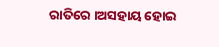ରାତିରେ ।ଅସହାୟ ହୋଇ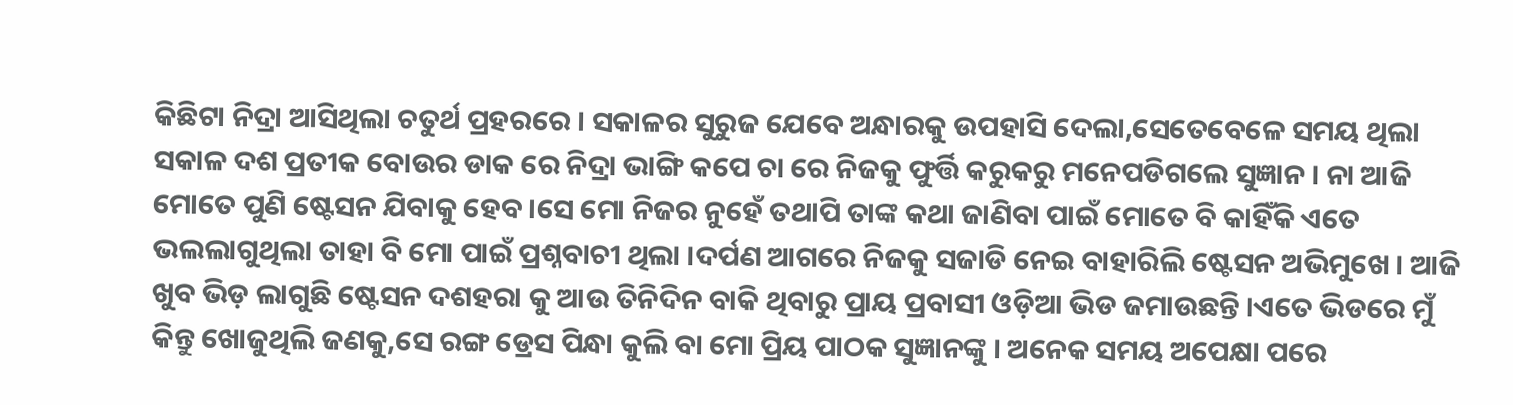କିଛିଟା ନିଦ୍ରା ଆସିଥିଲା ଚତୁର୍ଥ ପ୍ରହରରେ । ସକାଳର ସୁରୁଜ ଯେବେ ଅନ୍ଧାରକୁ ଉପହାସି ଦେଲା,ସେତେବେଳେ ସମୟ ଥିଲା ସକାଳ ଦଶ ପ୍ରତୀକ ବୋଉର ଡାକ ରେ ନିଦ୍ରା ଭାଙ୍ଗି କପେ ଚା ରେ ନିଜକୁ ଫୁର୍ତ୍ତି କରୁକରୁ ମନେପଡିଗଲେ ସୁଜ୍ଞାନ । ନା ଆଜି ମୋତେ ପୁଣି ଷ୍ଟେସନ ଯିବାକୁ ହେବ ।ସେ ମୋ ନିଜର ନୁହେଁ ତଥାପି ତାଙ୍କ କଥା ଜାଣିବା ପାଇଁ ମୋତେ ବି କାହିଁକି ଏତେ ଭଲଲାଗୁଥିଲା ତାହା ବି ମୋ ପାଇଁ ପ୍ରଶ୍ନବାଚୀ ଥିଲା ।ଦର୍ପଣ ଆଗରେ ନିଜକୁ ସଜାଡି ନେଇ ବାହାରିଲି ଷ୍ଟେସନ ଅଭିମୁଖେ । ଆଜି ଖୁବ ଭିଡ଼ ଲାଗୁଛି ଷ୍ଟେସନ ଦଶହରା କୁ ଆଉ ତିନିଦିନ ବାକି ଥିବାରୁ ପ୍ରାୟ ପ୍ରବାସୀ ଓଡ଼ିଆ ଭିଡ ଜମାଉଛନ୍ତି ।ଏତେ ଭିଡରେ ମୁଁ କିନ୍ତୁ ଖୋଜୁଥିଲି ଜଣକୁ,ସେ ରଙ୍ଗ ଡ୍ରେସ ପିନ୍ଧା କୁଲି ବା ମୋ ପ୍ରିୟ ପାଠକ ସୁଜ୍ଞାନଙ୍କୁ । ଅନେକ ସମୟ ଅପେକ୍ଷା ପରେ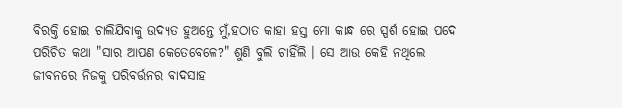ବିରକ୍ତି ହୋଇ ଚାଲିଯିବାକୁ ଉଦ୍ୟତ ହୁଅନ୍ତେ ମୁଁ,ହଠାତ କାହା ହସ୍ତ ମୋ କାନ୍ଧ ରେ ସ୍ପର୍ଶ ହୋଇ ପଦେ ପରିଚିତ କଥା "ସାର ଆପଣ କେତେବେଳେ?" ଶୁଣି ବୁଲି ଚାହିଁଲି । ସେ ଆଉ କେହି ନଥିଲେ ଜୀବନରେ ନିଜକୁ ପରିବର୍ତ୍ତନର ବାଦସାହ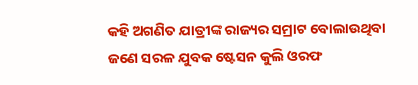କହି ଅଗଣିତ ଯାତ୍ରୀଙ୍କ ରାଜ୍ୟର ସମ୍ରାଟ ବୋଲାଉଥିବା ଜଣେ ସରଳ ଯୁବକ ଷ୍ଟେସନ କୁଲି ଓରଫ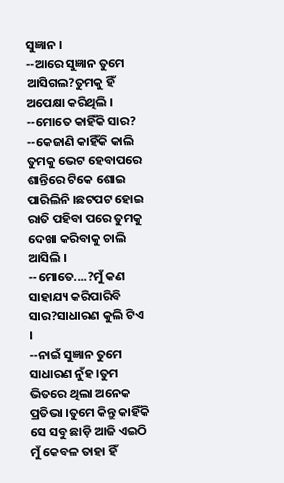ସୁଜ୍ଞାନ ।
--ଆରେ ସୁଜ୍ଞାନ ତୁମେ ଆସିଗଲ?ତୁମକୁ ହିଁ ଅପେକ୍ଷା କରିଥିଲି ।
--ମୋତେ କାହିଁକି ସାର?
--କେଜାଣି କାହିଁକି କାଲି ତୁମକୁ ଭେଟ ହେବାପରେ ଶାନ୍ତିରେ ଟିକେ ଶୋଇ ପାରିଲିନି ।ଛଟପଟ ହୋଇ ରାତି ପହିବା ପରେ ତୁମକୁ ଦେଖା କରିବାକୁ ଚାଲି ଆସିଲି ।
--ମୋତେ....?ମୁଁ କଣ ସାହାଯ୍ୟ କରିପାରିବି ସାର?ସାଧାରଣ କୁଲି ଟିଏ ।
--ନାଇଁ ସୁଜ୍ଞାନ ତୁମେ ସାଧାରଣ ନୁଁହ ।ତୁମ ଭିତରେ ଥିଲା ଅନେକ ପ୍ରତିଭା ।ତୁମେ କିନ୍ତୁ କାହିଁକି ସେ ସବୁ ଛାଡ଼ି ଆଜି ଏଇଠି ମୁଁ କେବଳ ତାହା ହିଁ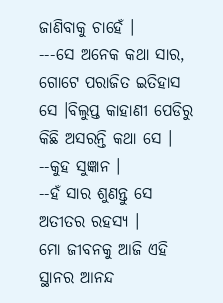ଜାଣିବାକୁ ଚାହେଁ ।
---ସେ ଅନେକ କଥା ସାର, ଗୋଟେ ପରାଜିତ ଇତିହାସ ସେ ।ବିଲୁପ୍ତ କାହାଣୀ ପେଡିରୁ କିଛି ଅସରନ୍ତି କଥା ସେ ।
--କୁହ ସୁଜ୍ଞାନ ।
--ହଁ ସାର ଶୁଣନ୍ତୁ ସେ ଅତୀତର ରହସ୍ୟ ।
ମୋ ଜୀବନକୁ ଆଜି ଏହି ସ୍ଥାନର ଆନନ୍ଦ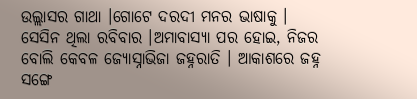ଉଲ୍ଲାସର ଗାଥା ।ଗୋଟେ ଦରଦୀ ମନର ଭାଷାକୁ । ସେସିନ ଥିଲା ରବିବାର ।ଅମାବାସ୍ୟା ପର ହୋଇ, ନିଜର ବୋଲି କେବଳ ଜ୍ୟୋସ୍ନାଭିଜା ଜହ୍ନରାତି । ଆକାଶରେ ଜହ୍ନ ସଙ୍ଗେ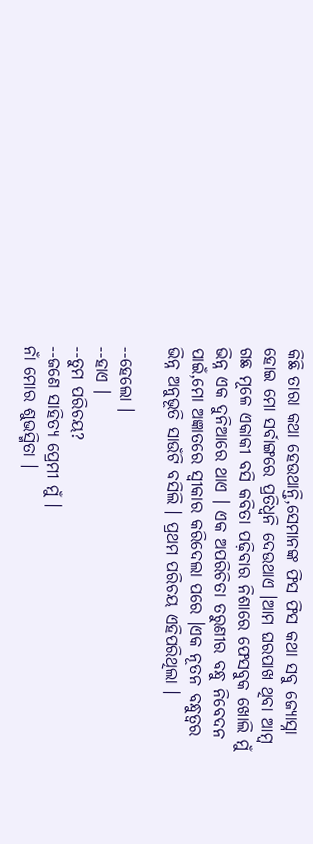କିଛି ତାରା କଥା ହେଉଥାନ୍ତି,ସେମାନଙ୍କ ଫିସ ଫିସ କଥା ସବୁ ଜ୍ୟୋସ୍ନା ହୋଇ ମୋ ସର୍ବାଙ୍ଗରେ ପ୍ରତିଧ୍ଵନି ଦେଉଥାଏ ।ଆମ ଘରପାଖ ଥିବା ଆମ୍ବ ଗଛ ମୂଳେ ଏକାକୀ ବସି କବିତା ପଢ଼ିବାର ନିଶାରେ ଫେସବୁକ ଖୋଲି ମୁଁ ଭିନ୍ନ ଏକ ଦୁନିଆରେ ଥାଏ । ଏକ ଅପରିଚିତା ତରୁଣୀର ବନ୍ଧୁ ନିବେଦନ ପାଇଁ,ମୋ ଅଜ୍ଞାତରେ ସ୍ୱୀକାର କରିଦେଲା ପରେ ।ଏକ ନୂତନ ବନ୍ଧୁତ୍ୱର ଭିନ୍ନ ଅନୁଭୂତି ସାଉଁଟି ବସିଲି । ପ୍ରଥମ ପରିଚୟ ଏହିପରିଥିଲା ।

--ହେଲୋ ।
--ହାଏ ।
--ତୁମ ପରିଚୟ?
--ଜଣେ ସାହିତ୍ୟ ପ୍ରେମୀ ମୁଁ ।
ନାଁ ମୋର ଶୁଭସ୍ମିତା ।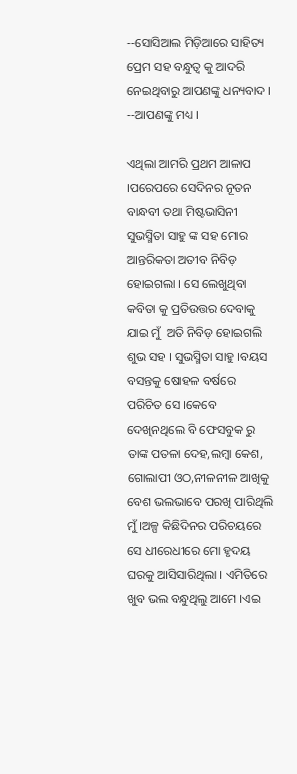--ସୋସିଆଲ ମିଡ଼ିଆରେ ସାହିତ୍ୟ ପ୍ରେମ ସହ ବନ୍ଧୁତ୍ୱ କୁ ଆଦରି ନେଇଥିବାରୁ ଆପଣଙ୍କୁ ଧନ୍ୟବାଦ ।
--ଆପଣଙ୍କୁ ମଧ୍ୟ ।

ଏଥିଲା ଆମରି ପ୍ରଥମ ଆଳାପ ।ପରେପରେ ସେଦିନର ନୂତନ ବାନ୍ଧବୀ ତଥା ମିଷ୍ଟଭାସିନୀ ସୁଭସ୍ମିତା ସାହୁ ଙ୍କ ସହ ମୋର ଆନ୍ତରିକତା ଅତୀବ ନିବିଡ଼ ହୋଇଗଲା । ସେ ଲେଖୁଥିବା କବିତା କୁ ପ୍ରତିଉତ୍ତର ଦେବାକୁ ଯାଇ ମୁଁ  ଅତି ନିବିଡ଼ ହୋଇଗଲି ଶୁଭ ସହ । ସୁଭସ୍ମିତା ସାହୁ ।ବୟସ ବସନ୍ତକୁ ଷୋହଳ ବର୍ଷରେ ପରିଚିତ ସେ ।କେବେ ଦେଖିନଥିଲେ ବି ଫେସବୁକ ରୁ ତାଙ୍କ ପତଳା ଦେହ,ଲମ୍ବା କେଶ, ଗୋଲାପୀ ଓଠ,ନୀଳନୀଳ ଆଖିକୁ ବେଶ ଭଲଭାବେ ପରଖି ପାରିଥିଲି ମୁଁ ।ଅଳ୍ପ କିଛିଦିନର ପରିଚୟରେ ସେ ଧୀରେଧୀରେ ମୋ ହୃଦୟ ଘରକୁ ଆସିସାରିଥିଲା । ଏମିତିରେ ଖୁବ ଭଲ ବନ୍ଧୁଥିଲୁ ଆମେ ।ଏଇ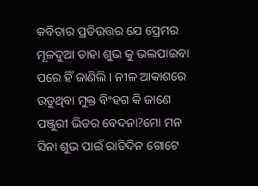କବିତାର ପ୍ରତିଉତ୍ତର ଯେ ପ୍ରେମର ମୂଳଦୁଆ ତାହା ଶୁଭ କୁ ଭଲପାଇବା ପରେ ହିଁ ଜାଣିଲି । ନୀଳ ଆକାଶରେ ଉଡୁଥିବା ମୁକ୍ତ ବିଂହଗ କି ଜାଣେ ପଞ୍ଜୁରୀ ଭିତର ବେଦନା?ମୋ ମନ ସିନା ଶୁଭ ପାଇଁ ରାତିଦିନ ଗୋଟେ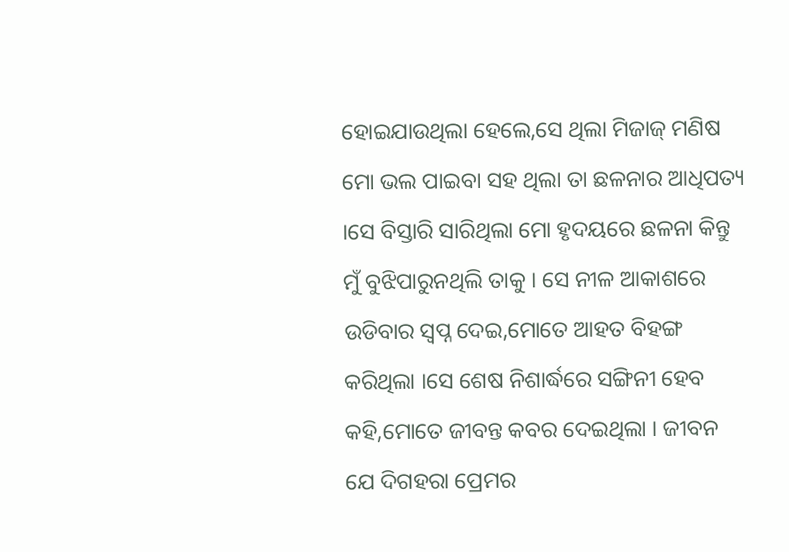ହୋଇଯାଉଥିଲା ହେଲେ,ସେ ଥିଲା ମିଜାଜ୍ ମଣିଷ ମୋ ଭଲ ପାଇବା ସହ ଥିଲା ତା ଛଳନାର ଆଧିପତ୍ୟ ।ସେ ବିସ୍ତାରି ସାରିଥିଲା ମୋ ହୃଦୟରେ ଛଳନା କିନ୍ତୁ ମୁଁ ବୁଝିପାରୁନଥିଲି ତାକୁ । ସେ ନୀଳ ଆକାଶରେ ଉଡିବାର ସ୍ୱପ୍ନ ଦେଇ,ମୋତେ ଆହତ ବିହଙ୍ଗ କରିଥିଲା ।ସେ ଶେଷ ନିଶାର୍ଦ୍ଧରେ ସଙ୍ଗିନୀ ହେବ କହି,ମୋତେ ଜୀବନ୍ତ କବର ଦେଇଥିଲା । ଜୀବନ ଯେ ଦିଗହରା ପ୍ରେମର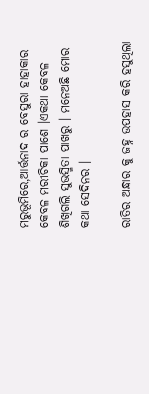ମରୁଭୂମିରେ,ଆର୍ତ୍ତନାଦ ର ବେସୁରା ହାହାକାର କେବଳ ମରୀଚିକା ପାଶେ ।ଏକଥା କେବଳ ଶିଖିଗଲି ସୁଭସ୍ମିତା ପାଖରୁ । ମନେଅଛି ମୋର କଥା ସେଦିନର ।

ରାତିର ଅନ୍ଧାର କୁ ଜହ୍ନ ଉପହାସ କରି ହସୁଥିଲା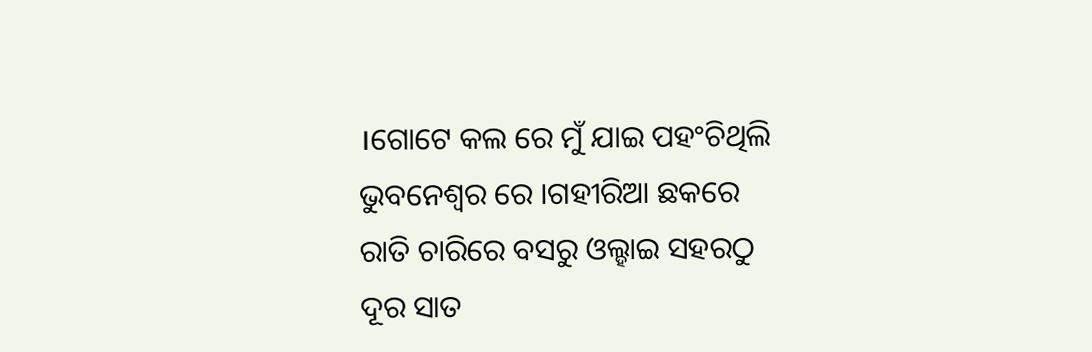।ଗୋଟେ କଲ ରେ ମୁଁ ଯାଇ ପହଂଚିଥିଲି ଭୁବନେଶ୍ୱର ରେ ।ଗହୀରିଆ ଛକରେ ରାତି ଚାରିରେ ବସରୁ ଓଲ୍ହାଇ ସହରଠୁ ଦୂର ସାତ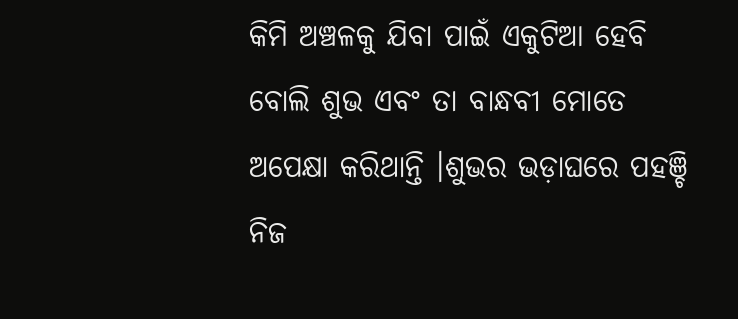କିମି ଅଞ୍ଚଳକୁ ଯିବା ପାଇଁ ଏକୁଟିଆ ହେବି ବୋଲି ଶୁଭ ଏବଂ ତା ବାନ୍ଧବୀ ମୋତେ ଅପେକ୍ଷା କରିଥାନ୍ତି ।ଶୁଭର ଭଡ଼ାଘରେ ପହଞ୍ଚି ନିଜ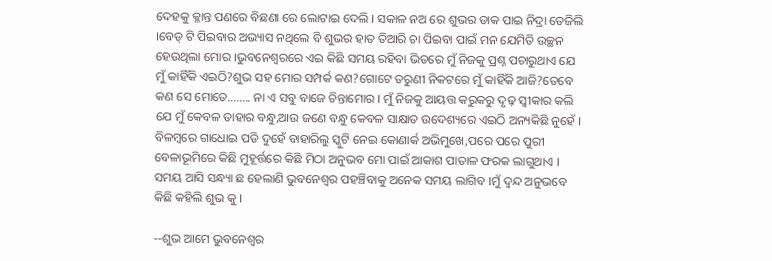ଦେହକୁ କ୍ଳାନ୍ତ ପଣରେ ବିଛଣା ରେ ଲୋଟାଇ ଦେଲି । ସକାଳ ନଅ ରେ ଶୁଭର ଡାକ ପାଇ ନିଦ୍ରା ତେଜିଲି ।ବେଡ୍ ଟି ପିଇବାର ଅଭ୍ୟାସ ନଥିଲେ ବି ଶୁଭର ହାତ ତିଆରି ଚା ପିଇବା ପାଇଁ ମନ ଯେମିତି ଉଚ୍ଛନ ହେଉଥିଲା ମୋର ।ଭୁବନେଶ୍ୱରରେ ଏଇ କିଛି ସମୟ ରହିବା ଭିତରେ ମୁଁ ନିଜକୁ ପ୍ରଶ୍ନ ପଚାରୁଥାଏ ଯେ ମୁଁ କାହିଁକି ଏଇଠି?ଶୁଭ ସହ ମୋର ସମ୍ପର୍କ କଣ?ଗୋଟେ ତରୁଣୀ ନିକଟରେ ମୁଁ କାହିଁକି ଆଜି?ତେବେ କଣ ସେ ମୋତେ........ ନା ଏ ସବୁ ବାଜେ ଚିନ୍ତାମୋର । ମୁଁ ନିଜକୁ ଆୟତ୍ତ କରୁକରୁ ଦୃଢ଼ ସ୍ୱୀକାର କଲି ଯେ ମୁଁ କେବଳ ତାହାର ବନ୍ଧୁ,ଆଉ ଜଣେ ବନ୍ଧୁ କେବଳ ସାକ୍ଷାତ ଉଦେଶ୍ୟରେ ଏଇଠି ଅନ୍ୟକିଛି ନୁହେଁ । ବିଳମ୍ବରେ ଗାଧୋଇ ପଡି ଦୁହେଁ ବାହାରିଲୁ ସ୍କୁଟି ନେଇ କୋଣାର୍କ ଅଭିମୁଖେ,ପରେ ପରେ ପୁରୀ ବେଳାଭୂମିରେ କିଛି ମୁହୂର୍ତ୍ତରେ କିଛି ମିଠା ଅନୁଭବ ମୋ ପାଇଁ ଆକାଶ ପାତାଳ ଫରକ ଲାଗୁଥାଏ । ସମୟ ଆସି ସନ୍ଧ୍ୟା ଛ ହେଲାଣି ଭୁବନେଶ୍ୱର ପହଞ୍ଚିବାକୁ ଅନେକ ସମୟ ଲାଗିବ ।ମୁଁ ଦ୍ଵନ୍ଦ ଅନୁଭବେ କିଛି କହିଲି ଶୁଭ କୁ ।

--ଶୁଭ ଆମେ ଭୁବନେଶ୍ୱର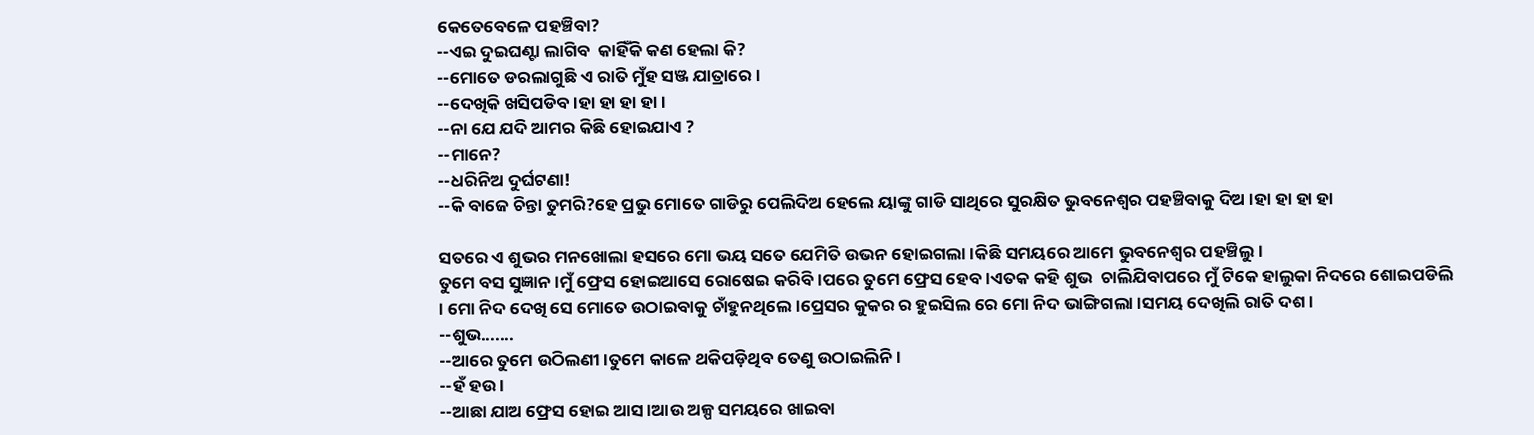କେତେବେଳେ ପହଞ୍ଚିବା?
--ଏଇ ଦୁଇଘଣ୍ଟା ଲାଗିବ  କାହିଁକି କଣ ହେଲା କି?
--ମୋତେ ଡରଲାଗୁଛି ଏ ରାତି ମୁଁହ ସଞ୍ଜ ଯାତ୍ରାରେ ।
--ଦେଖିକି ଖସିପଡିବ ।ହା ହା ହା ହା ।
--ନା ଯେ ଯଦି ଆମର କିଛି ହୋଇଯାଏ ?
--ମାନେ?
--ଧରିନିଅ ଦୁର୍ଘଟଣା!
--କି ବାଜେ ଚିନ୍ତା ତୁମରି?ହେ ପ୍ରଭୁ ମୋତେ ଗାଡିରୁ ପେଲିଦିଅ ହେଲେ ୟାଙ୍କୁ ଗାଡି ସାଥିରେ ସୁରକ୍ଷିତ ଭୁବନେଶ୍ୱର ପହଞ୍ଚିବାକୁ ଦିଅ ।ହା ହା ହା ହା

ସତରେ ଏ ଶୁଭର ମନଖୋଲା ହସରେ ମୋ ଭୟ ସତେ ଯେମିତି ଉଭନ ହୋଇଗଲା ।କିଛି ସମୟରେ ଆମେ ଭୁବନେଶ୍ୱର ପହଞ୍ଚିଲୁ ।
ତୁମେ ବସ ସୁଜ୍ଞାନ ।ମୁଁ ଫ୍ରେସ ହୋଇଆସେ ରୋଷେଇ କରିବି ।ପରେ ତୁମେ ଫ୍ରେସ ହେବ ।ଏତକ କହି ଶୁଭ  ଚାଲିଯିବାପରେ ମୁଁ ଟିକେ ହାଲୁକା ନିଦରେ ଶୋଇପଡିଲି । ମୋ ନିଦ ଦେଖି ସେ ମୋତେ ଉଠାଇବାକୁ ଚାଁହୁନଥିଲେ ।ପ୍ରେସର କୁକର ର ହୁଇସିଲ ରେ ମୋ ନିଦ ଭାଙ୍ଗିଗଲା ।ସମୟ ଦେଖିଲି ରାତି ଦଶ ।
--ଶୁଭ.......
--ଆରେ ତୁମେ ଉଠିଲଣୀ ।ତୁମେ କାଳେ ଥକିପଡ଼ିଥିବ ତେଣୁ ଉଠାଇଲିନି ।
--ହଁ ହଉ ।
--ଆଛା ଯାଅ ଫ୍ରେସ ହୋଇ ଆସ ।ଆଉ ଅଳ୍ପ ସମୟରେ ଖାଇବା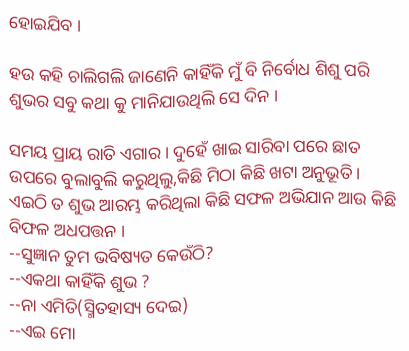ହୋଇଯିବ ।

ହଉ କହି ଚାଲିଗଲି ଜାଣେନି କାହିଁକି ମୁଁ ବି ନିର୍ବୋଧ ଶିଶୁ ପରି ଶୁଭର ସବୁ କଥା କୁ ମାନିଯାଉଥିଲି ସେ ଦିନ ।

ସମୟ ପ୍ରାୟ ରାତି ଏଗାର । ଦୁହେଁ ଖାଇ ସାରିବା ପରେ ଛାତ ଉପରେ ବୁଲାବୁଲି କରୁଥିଲୁ,କିଛି ମିଠା କିଛି ଖଟା ଅନୁଭୂତି ।
ଏଇଠି ତ ଶୁଭ ଆରମ୍ଭ କରିଥିଲା କିଛି ସଫଳ ଅଭିଯାନ ଆଉ କିଛି ବିଫଳ ଅଧପତ୍ତନ ।
--ସୁଜ୍ଞାନ ତୁମ ଭବିଷ୍ୟତ କେଉଁଠି?
--ଏକଥା କାହିଁକି ଶୁଭ ?
--ନା ଏମିତି(ସ୍ମିତହାସ୍ୟ ଦେଇ)
--ଏଇ ମୋ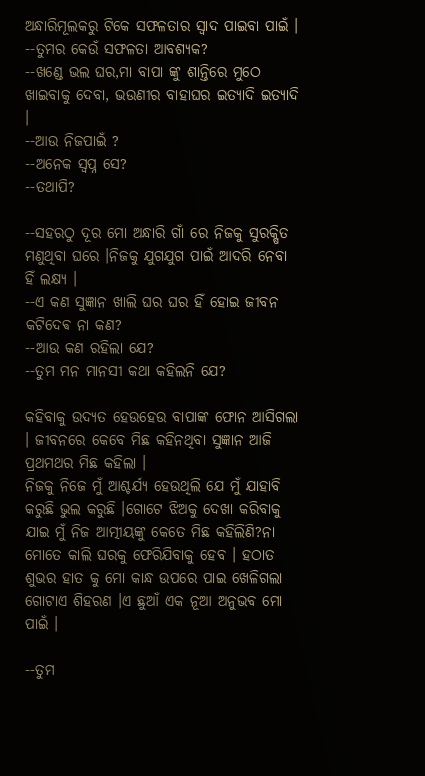ଅନ୍ଧାରିମୂଲକରୁ ଟିକେ ସଫଳତାର ସ୍ୱାଦ ପାଇବା ପାଇଁ ।
--ତୁମର କେଉଁ ସଫଳତା ଆବଶ୍ୟକ?
--ଖଣ୍ଡେ ଭଲ ଘର,ମା ବାପା ଙ୍କୁ ଶାନ୍ତିରେ ମୁଠେ ଖାଇବାକୁ ଦେବା, ଭଉଣୀର ବାହାଘର ଇତ୍ୟାଦି ଇତ୍ୟାଦି ।
--ଆଉ ନିଜପାଇଁ ?
--ଅନେକ ସ୍ୱପ୍ନ ସେ?
--ତଥାପି?

--ସହରଠୁ ଦୂର ମୋ ଅନ୍ଧାରି ଗାଁ ରେ ନିଜକୁ ସୁରକ୍ଷିତ ମଣୁଥିବା ଘରେ ।ନିଜକୁ ଯୁଗଯୁଗ ପାଇଁ ଆଦରି ନେବା ହିଁ ଲକ୍ଷ୍ୟ ।
--ଏ କଣ ସୁଜ୍ଞାନ ଖାଲି ଘର ଘର ହିଁ ହୋଇ ଜୀବନ କଟିଦେଵ ନା କଣ?
--ଆଉ କଣ ରହିଲା ଯେ?
--ତୁମ ମନ ମାନସୀ କଥା କହିଲନି ଯେ?

କହିବାକୁ ଉଦ୍ୟତ ହେଉହେଉ ବାପାଙ୍କ ଫୋନ ଆସିଗଲା । ଜୀବନରେ କେବେ ମିଛ କହିନଥିବା ସୁଜ୍ଞାନ ଆଜି ପ୍ରଥମଥର ମିଛ କହିଲା ।
ନିଜକୁ ନିଜେ ମୁଁ ଆଶ୍ଚର୍ଯ୍ୟ ହେଉଥିଲି ଯେ ମୁଁ ଯାହାବି କରୁଛି ଭୁଲ କରୁଛି ।ଗୋଟେ ଝିଅକୁ ଦେଖା କରିବାକୁ ଯାଇ ମୁଁ ନିଜ ଆତ୍ମୀୟଙ୍କୁ କେତେ ମିଛ କହିଲିଣି?ନା ମୋତେ କାଲି ଘରକୁ ଫେରିଯିବାକୁ ହେବ । ହଠାତ ଶୁଭର ହାତ କୁ ମୋ କାନ୍ଧ ଉପରେ ପାଇ ଖେଳିଗଲା ଗୋଟାଏ ଶିହରଣ ।ଏ ଛୁଆଁ ଏକ ନୂଆ ଅନୁଭବ ମୋ ପାଇଁ ।

--ତୁମ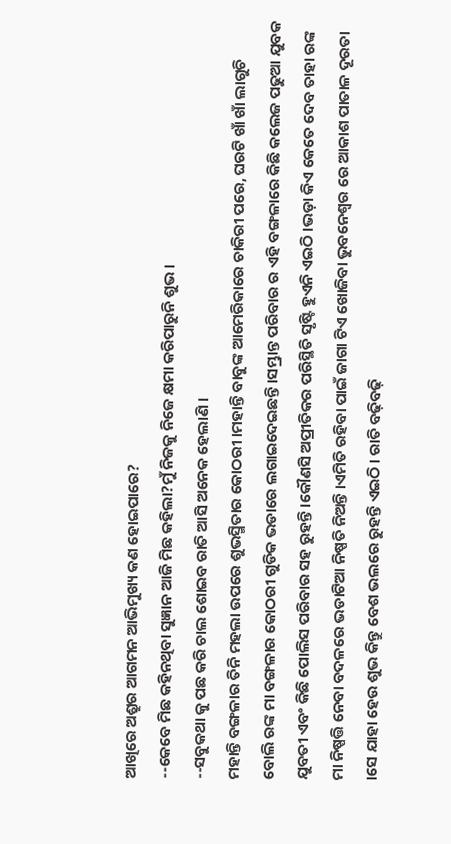ଆଖିରେ ଅଶ୍ରୁର ଆଗମନ ଆଭିମୁଖ୍ୟ କଣ ହୋଇପାରେ?
--କେବେ ମିଛ କହିନଥିବା ସୁଜ୍ଞାନ ଆଜି ମିଛ କହିଲା?ମୁଁ ନିଜକୁ ନିଜେ କ୍ଷମା କରିପାରୁନି ଶୁଭ ।
--ସବୁକଥା କୁ ପଛ କରି ଚାଲ ଶୋଇବ ରାତି ଆସି ଅନେକ ହେଲାଣି ।
ମହାନ୍ତି ବଙ୍ଗଳାର ତିନି ମହଲା ଉପରେ ଶୁଭସ୍ମିତାର କୋଠରୀ ।ମହାନ୍ତି ବାବୁଙ୍କ ଆମେରିକାରେ ଚାକିରୀ ପରେ, ଘରଟି ଖାଁ ଖାଁ ଲାଗୁଚି ବୋଲି ରଙ୍କ ମା ବଙ୍ଗଳାର କୋଠରୀ ଗୁଡିକ ଭଡାରେ ଲଗାଇଦେଇଛନ୍ତି ।ସମ୍ଭ୍ରାନ୍ତ ପରିବାର ର ଏହି ବଙ୍ଗଳାରେ କିଛି କଲେଜ ପଢୁଆ ଯୁବକ ଯୁବତୀ ଏବଂ କିଛି ପୋଲିସ ପରିବାର ସହ ରୁହନ୍ତି ।କୌଣସି ଅପ୍ରୀତିକର ପରିସ୍ଥିତି ସୃଷ୍ଟି ହୁଏନି ଏଇଠି ।ଭଡ଼ା କିଏ କେତେ ଦେବ ତାହା ରଙ୍କ ମା ନିଷ୍ପତ୍ତି ନେବା ବଦଳରେ ଭଡାଟିଆ ନିଷ୍ପତି ନିଅନ୍ତି ।ଏମିତି ରହିବା ପାଇଁ ଜାଗା ଟିଏ ଖୋଜିବା ଭୁବନେଶ୍ୱର ରେ ଆକାଶ ପାତାଳ ଦୂରତା  ।ସେ ଯାହା ହେଉ ଶୁଭ କିନ୍ତୁ ବେଶ ଭଲରେ ରୁହନ୍ତି ଏଇଠି । ରାତି ବଢ଼ିବଢ଼ି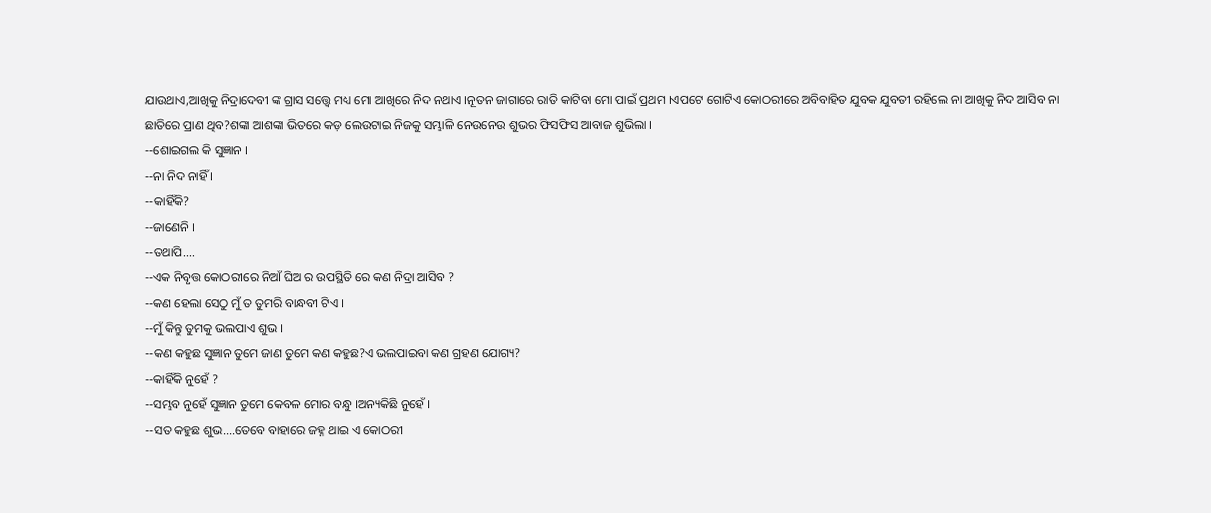ଯାଉଥାଏ,ଆଖିକୁ ନିଦ୍ରାଦେବୀ ଙ୍କ ଗ୍ରାସ ସତ୍ତ୍ୱେ ମଧ୍ୟ ମୋ ଆଖିରେ ନିଦ ନଥାଏ ।ନୂତନ ଜାଗାରେ ରାତି କାଟିବା ମୋ ପାଇଁ ପ୍ରଥମ ।ଏପଟେ ଗୋଟିଏ କୋଠରୀରେ ଅବିବାହିତ ଯୁବକ ଯୁବତୀ ରହିଲେ ନା ଆଖିକୁ ନିଦ ଆସିବ ନା ଛାତିରେ ପ୍ରାଣ ଥିବ?ଶଙ୍କା ଆଶଙ୍କା ଭିତରେ କଡ଼ ଲେଉଟାଇ ନିଜକୁ ସମ୍ଭାଳି ନେଉନେଉ ଶୁଭର ଫିସଫିସ ଆବାଜ ଶୁଭିଲା ।
--ଶୋଇଗଲ କି ସୁଜ୍ଞାନ ।
--ନା ନିଦ ନାହିଁ ।
--କାହିଁକି?
--ଜାଣେନି ।
--ତଥାପି....
--ଏକ ନିବୃତ୍ତ କୋଠରୀରେ ନିଆଁ ଘିଅ ର ଉପସ୍ଥିତି ରେ କଣ ନିଦ୍ରା ଆସିବ ?
--କଣ ହେଲା ସେଠୁ ମୁଁ ତ ତୁମରି ବାନ୍ଧବୀ ଟିଏ ।
--ମୁଁ କିନ୍ତୁ ତୁମକୁ ଭଲପାଏ ଶୁଭ ।
--କଣ କହୁଛ ସୁଜ୍ଞାନ ତୁମେ ଜାଣ ତୁମେ କଣ କହୁଛ?ଏ ଭଲପାଇବା କଣ ଗ୍ରହଣ ଯୋଗ୍ୟ?
--କାହିଁକି ନୁହେଁ ?
--ସମ୍ଭବ ନୁହେଁ ସୁଜ୍ଞାନ ତୁମେ କେବଳ ମୋର ବନ୍ଧୁ ।ଅନ୍ୟକିଛି ନୁହେଁ ।
--ସତ କହୁଛ ଶୁଭ....ତେବେ ବାହାରେ ଜହ୍ନ ଥାଇ ଏ କୋଠରୀ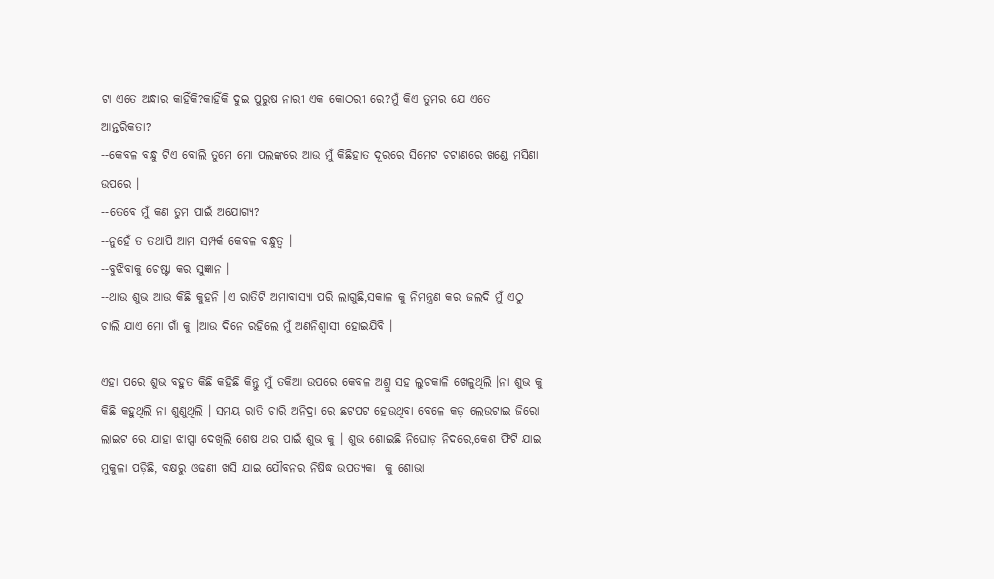ଟା ଏତେ ଅନ୍ଧାର କାହିଁକି?କାହିଁକି ଦୁଇ ପୁରୁଷ ନାରୀ ଏକ କୋଠରୀ ରେ?ମୁଁ କିଏ ତୁମର ଯେ ଏତେ ଆନ୍ତରିକତା?
--କେବଳ ବନ୍ଧୁ ଟିଏ ବୋଲି ତୁମେ ମୋ ପଲଙ୍କରେ ଆଉ ମୁଁ କିଛିହାତ ଦୂରରେ ସିମେଟ ଚଟାଣରେ ଖଣ୍ଡେ ମସିଣା ଉପରେ ।
--ତେବେ ମୁଁ କଣ ତୁମ ପାଇଁ ଅଯୋଗ୍ୟ?
--ନୁହେଁ ତ ତଥାପି ଆମ ସମ୍ପର୍କ କେବଳ ବନ୍ଧୁତ୍ୱ ।
--ବୁଝିବାକୁ ଚେଷ୍ଟା କର ସୁଜ୍ଞାନ ।
--ଥାଉ ଶୁଭ ଆଉ କିଛି କୁହନି ।ଏ ରାତିଟି ଅମାବାସ୍ୟା ପରି ଲାଗୁଛି,ସକାଳ କୁ ନିମନ୍ତ୍ରଣ କର ଜଲଦି ମୁଁ ଏଠୁ ଚାଲି ଯାଏ ମୋ ଗାଁ କୁ ।ଆଉ ଦିନେ ରହିଲେ ମୁଁ ଅଣନିଶ୍ୱାସୀ ହୋଇଯିବି ।

ଏହା ପରେ ଶୁଭ ବହୁତ କିଛି କହିଛି କିନ୍ତୁ ମୁଁ ତକିଆ ଉପରେ କେବଳ ଅଶ୍ରୁ ସହ ଲୁଚକାଳି ଖେଳୁଥିଲି ।ନା ଶୁଭ କୁ କିଛି କହୁଥିଲି ନା ଶୁଣୁଥିଲି । ସମୟ ରାତି ଚାରି ଅନିଦ୍ରା ରେ ଛଟପଟ ହେଉଥିବା ବେଳେ କଡ଼ ଲେଉଟାଇ ଜିରୋ ଲାଇଟ ରେ ଯାହା ଝାପ୍ସା ଦେଖିଲି ଶେଷ ଥର ପାଇଁ ଶୁଭ କୁ । ଶୁଭ ଶୋଇଛି ନିଘୋଡ଼ ନିଦରେ,କେଶ ଫିଟି ଯାଇ ମୁକୁଳା ପଡ଼ିଛି, ବକ୍ଷରୁ ଓଢଣୀ ଖସି ଯାଇ ଯୌବନର ନିଷିଦ୍ଧ ଉପତ୍ୟକା  କୁ ଶୋଭା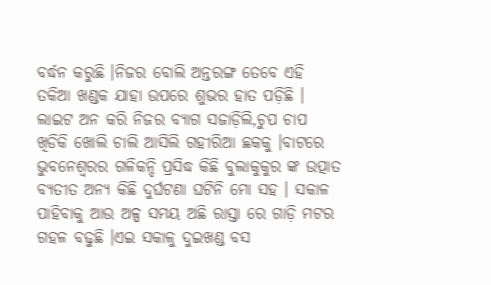ବର୍ଦ୍ଧନ କରୁଛି ।ନିଜର ବୋଲି ଅନ୍ତରଙ୍ଗ ତେବେ ଏହି ତକିଆ ଖଣ୍ଡକ ଯାହା ଉପରେ ଶୁଭର ହାତ ପଡ଼ିଛି । ଲାଇଟ ଅନ କରି ନିଜର ବ୍ୟାଗ ସଜାଡ଼ିଲି,ଚୁପ ଚାପ ଖିଡିକି ଖୋଲି ଚାଲି ଆସିଲି ଗହୀରିଆ ଛକକୁ ।ବାଟରେ ଭୁବନେଶ୍ୱରର ଗଳିକନ୍ଦି ପ୍ରସିଦ୍ଧ କିଛି ବୁଲାକୁକୁର ଙ୍କ ଉତ୍ପାତ ବ୍ୟତୀତ ଅନ୍ୟ କିଛି ଦୁର୍ଘଟଣା ଘଟିନି ମୋ ସହ । ସକାଳ ପାହିବାକୁ ଆଉ ଅଳ୍ପ ସମୟ ଅଛି ରାସ୍ତା ରେ ଗାଡ଼ି ମଟର ଗହଳ ବଢୁଛି ।ଏଇ ସକାଳୁ ଦୁଇଖଣ୍ଡ ବସ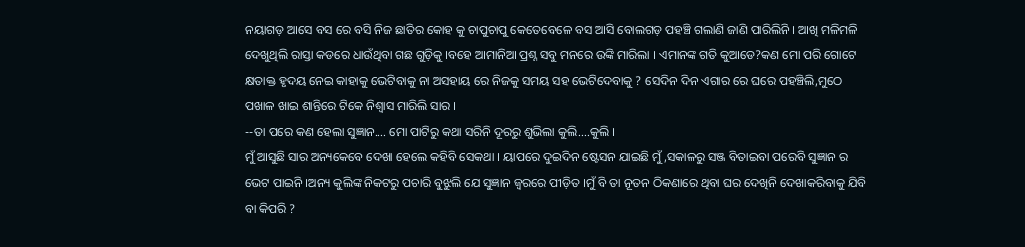ନୟାଗଡ଼ ଆସେ ବସ ରେ ବସି ନିଜ ଛାତିର କୋହ କୁ ଚାପୁଚାପୁ କେତେବେଳେ ବସ ଆସି ବୋଲଗଡ଼ ପହଞ୍ଚି ଗଲାଣି ଜାଣି ପାରିଲିନି । ଆଖି ମଳିମଳି ଦେଖୁଥିଲି ରାସ୍ତା କଡରେ ଧାଉଁଥିବା ଗଛ ଗୁଡ଼ିକୁ ।ବହେ ଆମାନିଆ ପ୍ରଶ୍ନ ସବୁ ମନରେ ଉଙ୍କି ମାରିଲା । ଏମାନଙ୍କ ଗତି କୁଆଡେ?କଣ ମୋ ପରି ଗୋଟେ କ୍ଷତାକ୍ତ ହୃଦୟ ନେଇ କାହାକୁ ଭେଟିବାକୁ ନା ଅସହାୟ ରେ ନିଜକୁ ସମୟ ସହ ଭେଟିଦେବାକୁ ? ସେଦିନ ଦିନ ଏଗାର ରେ ଘରେ ପହଞ୍ଚିଲି,ମୁଠେ ପଖାଳ ଖାଇ ଶାନ୍ତିରେ ଟିକେ ନିଶ୍ୱାସ ମାରିଲି ସାର ।
--ତା ପରେ କଣ ହେଲା ସୁଜ୍ଞାନ.... ମୋ ପାଟିରୁ କଥା ସରିନି ଦୂରରୁ ଶୁଭିଲା କୁଲି....କୁଲି ।
ମୁଁ ଆସୁଛି ସାର ଅନ୍ୟକେବେ ଦେଖା ହେଲେ କହିବି ସେକଥା । ୟାପରେ ଦୁଇଦିନ ଷ୍ଟେସନ ଯାଇଛି ମୁଁ,ସକାଳରୁ ସଞ୍ଜ ବିତାଇବା ପରେବି ସୁଜ୍ଞାନ ର ଭେଟ ପାଇନି ।ଅନ୍ୟ କୁଲିଙ୍କ ନିକଟରୁ ପଚାରି ବୁଝୁଲି ଯେ ସୁଜ୍ଞାନ ଜ୍ଵରରେ ପୀଡ଼ିତ ।ମୁଁ ବି ତା ନୂତନ ଠିକଣାରେ ଥିବା ଘର ଦେଖିନି ଦେଖାକରିବାକୁ ଯିବି ବା କିପରି ?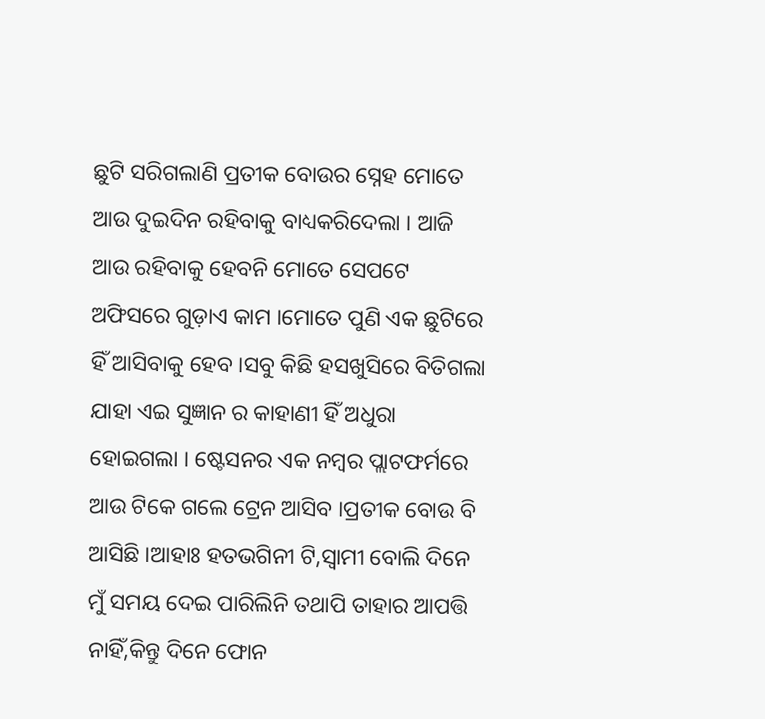ଛୁଟି ସରିଗଲାଣି ପ୍ରତୀକ ବୋଉର ସ୍ନେହ ମୋତେ ଆଉ ଦୁଇଦିନ ରହିବାକୁ ବାଧ୍ୟକରିଦେଲା । ଆଜି ଆଉ ରହିବାକୁ ହେବନି ମୋତେ ସେପଟେ ଅଫିସରେ ଗୁଡ଼ାଏ କାମ ।ମୋତେ ପୁଣି ଏକ ଛୁଟିରେ ହିଁ ଆସିବାକୁ ହେବ ।ସବୁ କିଛି ହସଖୁସିରେ ବିତିଗଲା ଯାହା ଏଇ ସୁଜ୍ଞାନ ର କାହାଣୀ ହିଁ ଅଧୁରା ହୋଇଗଲା । ଷ୍ଟେସନର ଏକ ନମ୍ବର ପ୍ଲାଟଫର୍ମରେ ଆଉ ଟିକେ ଗଲେ ଟ୍ରେନ ଆସିବ ।ପ୍ରତୀକ ବୋଉ ବି ଆସିଛି ।ଆହାଃ ହତଭଗିନୀ ଟି,ସ୍ୱାମୀ ବୋଲି ଦିନେ ମୁଁ ସମୟ ଦେଇ ପାରିଲିନି ତଥାପି ତାହାର ଆପତ୍ତି ନାହିଁ,କିନ୍ତୁ ଦିନେ ଫୋନ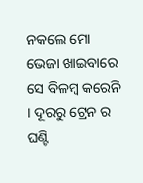ନକଲେ ମୋ ଭେଜା ଖାଇବାରେ ସେ ବିଳମ୍ବ କରେନି । ଦୂରରୁ ଟ୍ରେନ ର ଘଣ୍ଟି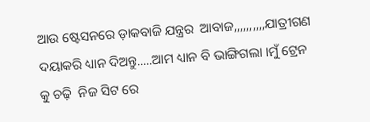ଆଉ ଷ୍ଟେସନରେ ଡ଼ାକବାଜି ଯନ୍ତ୍ରର  ଆବାଜ,,,,,,,,,,ଯାତ୍ରୀଗଣ ଦୟାକରି ଧ୍ୟାନ ଦିଅନ୍ତୁ.....ଆମ ଧ୍ୟାନ ବି ଭାଙ୍ଗିଗଲା ।ମୁଁ ଟ୍ରେନ କୁ ଚଢ଼ି  ନିଜ ସିଟ ରେ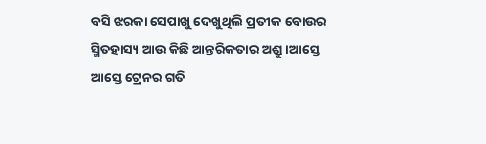ବସି ଝରକା ସେପାଖୁ ଦେଖୁଥିଲି ପ୍ରତୀକ ବୋଉର ସ୍ମିତହାସ୍ୟ ଆଉ କିଛି ଆନ୍ତରିକତାର ଅଶ୍ରୁ ।ଆସ୍ତେ ଆସ୍ତେ ଟ୍ରେନର ଗତି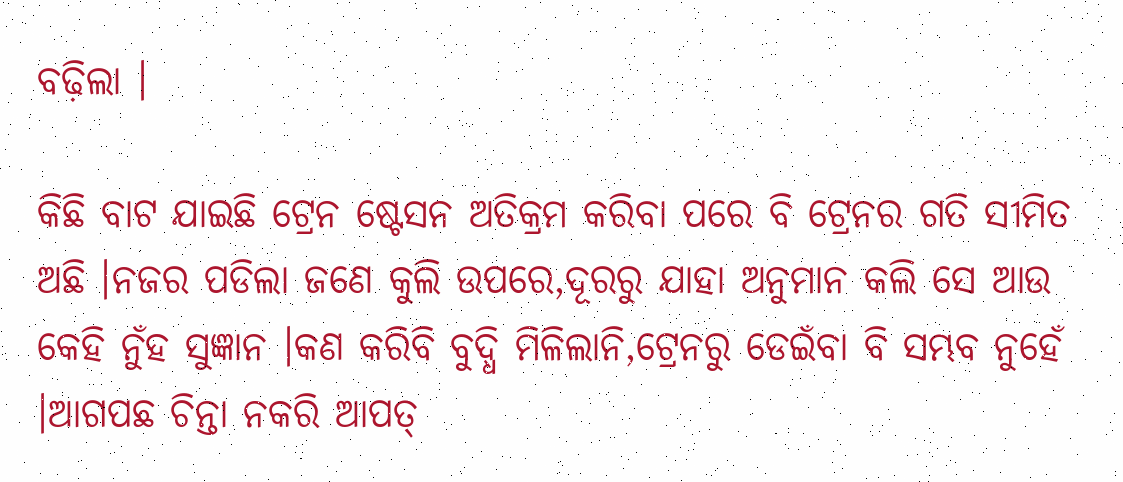ବଢ଼ିଲା ।

କିଛି ବାଟ ଯାଇଛି ଟ୍ରେନ ଷ୍ଟେସନ ଅତିକ୍ରମ କରିବା ପରେ ବି ଟ୍ରେନର ଗତି ସୀମିତ ଅଛି ।ନଜର ପଡିଲା ଜଣେ କୁଲି ଉପରେ,ଦୂରରୁ ଯାହା ଅନୁମାନ କଲି ସେ ଆଉ କେହି ନୁଁହ ସୁଜ୍ଞାନ ।କଣ କରିବି ବୁଦ୍ଧି ମିଳିଲାନି,ଟ୍ରେନରୁ ଡେଇଁବା ବି ସମ୍ଭବ ନୁହେଁ ।ଆଗପଛ ଚିନ୍ତା ନକରି ଆପତ୍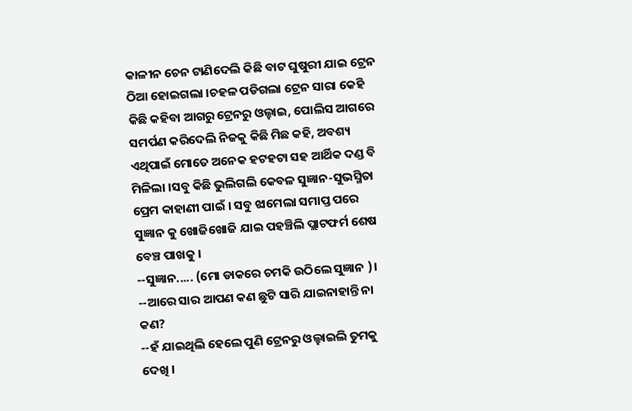କାଳୀନ ଚେନ ଟାଣିଦେଲି କିଛି ବାଟ ଘୁଷୁରୀ ଯାଇ ଟ୍ରେନ ଠିଆ ହୋଇଗଲା ।ଚହଳ ପଡିଗଲା ଟ୍ରେନ ସାରା କେହି କିଛି କହିବା ଆଗରୁ ଟ୍ରେନରୁ ଓଲ୍ହାଇ, ପୋଲିସ ଆଗରେ ସମର୍ପଣ କରିଦେଲି ନିଜକୁ କିଛି ମିଛ କହି, ଅବଶ୍ୟ ଏଥିପାଇଁ ମୋତେ ଅନେକ ହଟହଟା ସହ ଆର୍ଥିକ ଦଣ୍ଡ ବି ମିଳିଲା ।ସବୁ କିଛି ଭୁଲିଗଲି କେବଳ ସୁଜ୍ଞାନ-ସୁଭସ୍ମିତା ପ୍ରେମ କାହାଣୀ ପାଇଁ । ସବୁ ଝାମେଲା ସମାପ୍ତ ପରେ ସୁଜ୍ଞାନ କୁ ଖୋଜିଖୋଜି ଯାଇ ପହଞ୍ଚିଲି ପ୍ଲାଟଫର୍ମ ଶେଷ ବେଞ୍ଚ ପାଖକୁ ।
--ସୁଜ୍ଞାନ..... (ମୋ ଡାକରେ ଚମକି ଉଠିଲେ ସୁଜ୍ଞାନ )।
--ଆରେ ସାର ଆପଣ କଣ ଛୁଟି ସାରି ଯାଇନାହାନ୍ତି ନା କଣ?
--ହଁ ଯାଇଥିଲି ହେଲେ ପୁଣି ଟ୍ରେନରୁ ଓଲ୍ହାଇଲି ତୁମକୁ ଦେଖି ।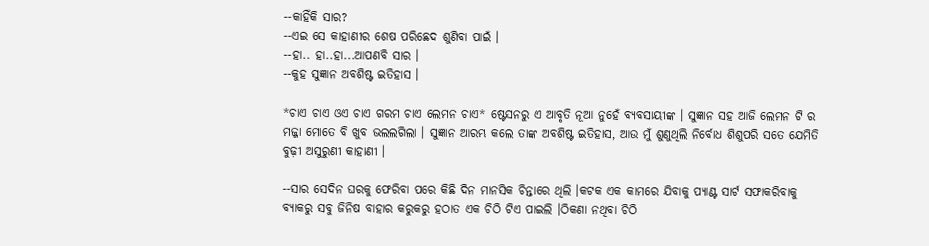--କାହିଁକି ସାର?
--ଏଇ ସେ କାହାଣୀର ଶେଷ ପରିଛେଦ ଶୁଣିବା ପାଇଁ ।
--ହା.. ହା..ହା...ଆପଣବି ସାର ।
--କୁହ ସୁଜ୍ଞାନ ଅବଶିଷ୍ଟ ଇତିହାସ ।

*ଚାଏ ଚାଏ ଓଏ ଚାଏ ଗରମ ଚାଏ ଲେମନ ଚାଏ* ଷ୍ଟେସନରୁ ଏ ଆବୃତି ନୂଆ ନୁହେଁ ବ୍ୟବସାୟୀଙ୍କ । ସୁଜ୍ଞାନ ସହ ଆଜି ଲେମନ ଟି ର ମଜ୍ଜା ମୋତେ ବି ଖୁବ ଭଲଲଗିଲା । ସୁଜ୍ଞାନ ଆରମ୍ଭ କଲେ ତାଙ୍କ ଅବଶିଷ୍ଟ ଇତିହାସ, ଆଉ ମୁଁ ଶୁଣୁଥିଲି ନିର୍ବୋଧ ଶିଶୁପରି ସତେ ଯେମିତି ବୁଢ଼ୀ ଅସୁରୁଣୀ କାହାଣୀ ।

--ସାର ସେଦିନ ଘରକୁ ଫେରିବା ପରେ କିଛି ଦିନ ମାନସିକ ଚିନ୍ତାରେ ଥିଲି ।କଟକ ଏକ କାମରେ ଯିବାକୁ ପ୍ୟାଣ୍ଟ ସାର୍ଟ ସଫାକରିବାକୁ ବ୍ୟାକରୁ ସବୁ ଜିନିଷ ବାହାର କରୁକରୁ ହଠାତ ଏକ ଚିଠି ଟିଏ ପାଇଲି ।ଠିକଣା ନଥିବା ଚିଠି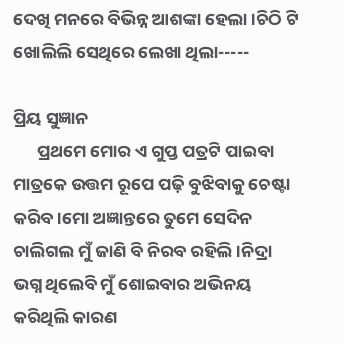ଦେଖି ମନରେ ବିଭିନ୍ନ ଆଶଙ୍କା ହେଲା ।ଚିଠି ଟି ଖୋଲିଲି ସେଥିରେ ଲେଖା ଥିଲା-----

ପ୍ରିୟ ସୁଜ୍ଞାନ
      ପ୍ରଥମେ ମୋର ଏ ଗୁପ୍ତ ପତ୍ରଟି ପାଇବା ମାତ୍ରକେ ଉତ୍ତମ ରୂପେ ପଢ଼ି ବୁଝିବାକୁ ଚେଷ୍ଟା କରିବ ।ମୋ ଅଜ୍ଞାନ୍ତରେ ତୁମେ ସେଦିନ ଚାଲିଗଲ ମୁଁ ଜାଣି ବି ନିରବ ରହିଲି ।ନିଦ୍ରା ଭଗ୍ନ ଥିଲେବି ମୁଁ ଶୋଇବାର ଅଭିନୟ କରିଥିଲି କାରଣ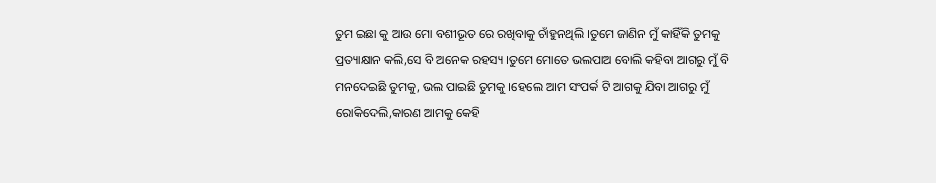ତୁମ ଇଛା କୁ ଆଉ ମୋ ବଶୀଭୂତ ରେ ରଖିବାକୁ ଚାଁହୁନଥିଲି ।ତୁମେ ଜାଣିନ ମୁଁ କାହିଁକି ତୁମକୁ ପ୍ରତ୍ୟାକ୍ଷାନ କଲି,ସେ ବି ଅନେକ ରହସ୍ୟ ।ତୁମେ ମୋତେ ଭଲପାଅ ବୋଲି କହିବା ଆଗରୁ ମୁଁ ବି ମନଦେଇଛି ତୁମକୁ, ଭଲ ପାଇଛି ତୁମକୁ ।ହେଲେ ଆମ ସଂପର୍କ ଟି ଆଗକୁ ଯିବା ଆଗରୁ ମୁଁ ରୋକିଦେଲି,କାରଣ ଆମକୁ କେହି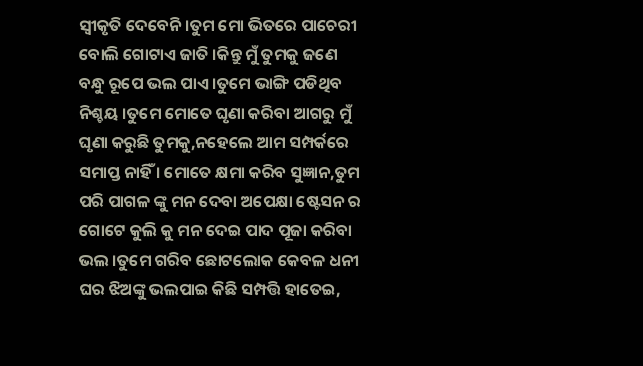ସ୍ୱୀକୃତି ଦେବେନି ।ତୁମ ମୋ ଭିତରେ ପାଚେରୀ ବୋଲି ଗୋଟାଏ ଜାତି ।କିନ୍ତୁ ମୁଁ ତୁମକୁ ଜଣେ ବନ୍ଧୁ ରୂପେ ଭଲ ପାଏ ।ତୁମେ ଭାଙ୍ଗି ପଡିଥିବ ନିଶ୍ଚୟ ।ତୁମେ ମୋତେ ଘୃଣା କରିବା ଆଗରୁ ମୁଁ ଘୃଣା କରୁଛି ତୁମକୁ,ନହେଲେ ଆମ ସମ୍ପର୍କରେ ସମାପ୍ତ ନାହିଁ । ମୋତେ କ୍ଷମା କରିବ ସୁଜ୍ଞାନ,ତୁମ ପରି ପାଗଳ ଙ୍କୁ ମନ ଦେବା ଅପେକ୍ଷା ଷ୍ଟେସନ ର ଗୋଟେ କୁଲି କୁ ମନ ଦେଇ ପାଦ ପୂଜା କରିବା ଭଲ ।ତୁମେ ଗରିବ ଛୋଟଲୋକ କେବଳ ଧନୀ ଘର ଝିଅଙ୍କୁ ଭଲପାଇ କିଛି ସମ୍ପତ୍ତି ହାତେଇ,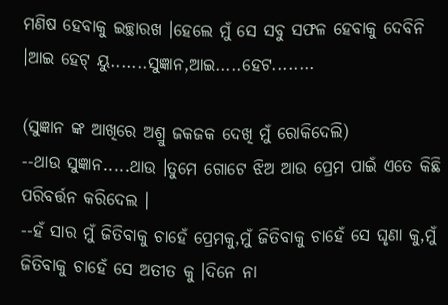ମଣିଷ ହେବାକୁ ଇଚ୍ଛାରଖ ।ହେଲେ ମୁଁ ସେ ସବୁ ସଫଳ ହେବାକୁ ଦେବିନି ।ଆଇ ହେଟ୍ ୟୁ.......ସୁଜ୍ଞାନ,ଆଇ.....ହେଟ........

(ସୁଜ୍ଞାନ ଙ୍କ ଆଖିରେ ଅଶ୍ରୁ ଜକଜକ ଦେଖି ମୁଁ ରୋକିଦେଲି)
--ଥାଉ ସୁଜ୍ଞାନ.....ଥାଉ ।ତୁମେ ଗୋଟେ ଝିଅ ଆଉ ପ୍ରେମ ପାଇଁ ଏତେ କିଛି ପରିବର୍ତ୍ତନ କରିଦେଲ ।
--ହଁ ସାର ମୁଁ ଜିତିବାକୁ ଚାହେଁ ପ୍ରେମକୁ,ମୁଁ ଜିତିବାକୁ ଚାହେଁ ସେ ଘୃଣା କୁ,ମୁଁ ଜିତିବାକୁ ଚାହେଁ ସେ ଅତୀତ କୁ ।ଦିନେ ନା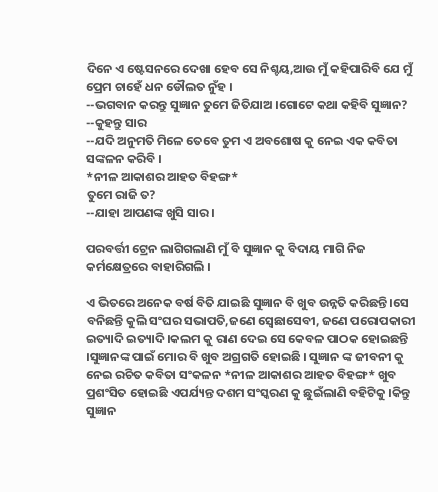ଦିନେ ଏ ଷ୍ଟେସନରେ ଦେଖା ହେବ ସେ ନିଶ୍ଚୟ,ଆଉ ମୁଁ କହିପାରିବି ଯେ ମୁଁ ପ୍ରେମ ଚାହେଁ ଧନ ଡୌଲତ ନୁଁହ ।
--ଭଗବାନ କରନ୍ତୁ ସୁଜ୍ଞାନ ତୁମେ ଜିତିଯାଅ ।ଗୋଟେ କଥା କହିବି ସୁଜ୍ଞାନ?
--କୁହନ୍ତୁ ସାର
--ଯଦି ଅନୁମତି ମିଳେ ତେବେ ତୁମ ଏ ଅବଶୋଷ କୁ ନେଇ ଏକ କବିତା ସଙ୍କଳନ କରିବି ।
*ନୀଳ ଆକାଶର ଆହତ ବିହଙ୍ଗ*
ତୁମେ ରାଜି ତ?
--ଯାହା ଆପଣଙ୍କ ଖୁସି ସାର ।

ପରବର୍ତ୍ତୀ ଟ୍ରେନ ଲାଗିଗଲାଣି ମୁଁ ବି ସୁଜ୍ଞାନ କୁ ବିଦାୟ ମାଗି ନିଜ କର୍ମକ୍ଷେତ୍ରରେ ବାହାରିଗଲି ।

ଏ ଭିତରେ ଅନେକ ବର୍ଷ ବିତି ଯାଇଛି ସୁଜ୍ଞାନ ବି ଖୁବ ଉନ୍ନତି କରିଛନ୍ତି ।ସେ ବନିଛନ୍ତି କୁଲି ସଂଘର ସଭାପତି,ଜଣେ ସ୍ବେଛାସେବୀ, ଜଣେ ପରୋପକାରୀ ଇତ୍ୟାଦି ଇତ୍ୟାଦି ।କଲମ କୁ ରାଣ ଦେଇ ସେ କେବଳ ପାଠକ ହୋଇଛନ୍ତି ।ସୁଜ୍ଞାନଙ୍କ ପାଇଁ ମୋର ବି ଖୁବ ଅଗ୍ରଗତି ହୋଇଛି । ସୁଜ୍ଞାନ ଙ୍କ ଜୀବନୀ କୁ ନେଇ ରଚିତ କବିତା ସଂକଳନ *ନୀଳ ଆକାଶର ଆହତ ବିହଙ୍ଗ* ଖୁବ ପ୍ରଶଂସିତ ହୋଇଛି ଏପର୍ଯ୍ୟନ୍ତ ଦଶମ ସଂସ୍କରଣ କୁ ଛୁଇଁଲାଣି ବହିଟିକୁ ।କିନ୍ତୁ ସୁଜ୍ଞାନ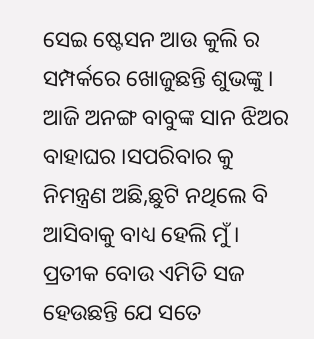ସେଇ ଷ୍ଟେସନ ଆଉ କୁଲି ର ସମ୍ପର୍କରେ ଖୋଜୁଛନ୍ତି ଶୁଭଙ୍କୁ । ଆଜି ଅନଙ୍ଗ ବାବୁଙ୍କ ସାନ ଝିଅର ବାହାଘର ।ସପରିବାର କୁ ନିମନ୍ତ୍ରଣ ଅଛି,ଛୁଟି ନଥିଲେ ବି ଆସିବାକୁ ବାଧ୍ୟ ହେଲି ମୁଁ । ପ୍ରତୀକ ବୋଉ ଏମିତି ସଜ ହେଉଛନ୍ତି ଯେ ସତେ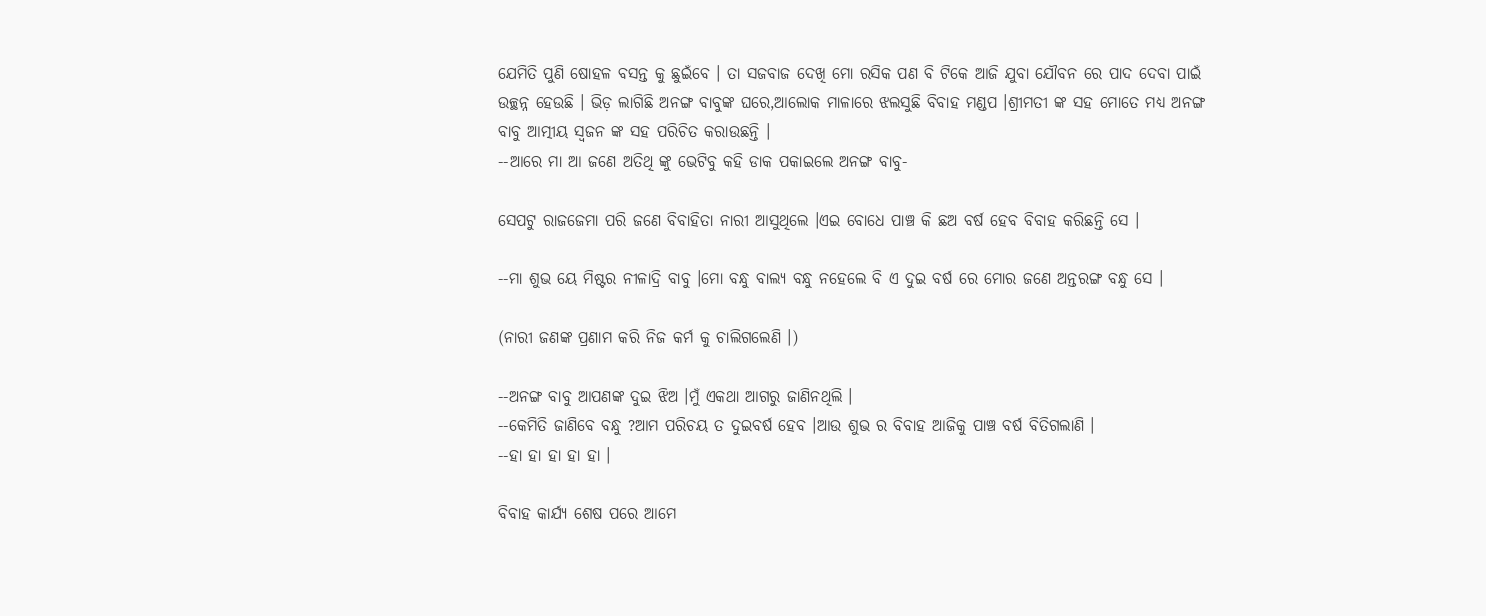ଯେମିତି ପୁଣି ଷୋହଳ ବସନ୍ତ କୁ ଛୁଇଁବେ । ତା ସଜବାଜ ଦେଖି ମୋ ରସିକ ପଣ ବି ଟିକେ ଆଜି ଯୁବା ଯୌବନ ରେ ପାଦ ଦେବା ପାଇଁ ଉଚ୍ଛନ୍ନ ହେଉଛି । ଭିଡ଼ ଲାଗିଛି ଅନଙ୍ଗ ବାବୁଙ୍କ ଘରେ,ଆଲୋକ ମାଳାରେ ଝଲସୁଛି ବିବାହ ମଣ୍ଡପ ।ଶ୍ରୀମତୀ ଙ୍କ ସହ ମୋତେ ମଧ୍ୟ ଅନଙ୍ଗ ବାବୁ ଆତ୍ମୀୟ ସ୍ୱଜନ ଙ୍କ ସହ ପରିଚିତ କରାଉଛନ୍ତି ।
--ଆରେ ମା ଆ ଜଣେ ଅତିଥି ଙ୍କୁ ଭେଟିବୁ କହି ଡାକ ପକାଇଲେ ଅନଙ୍ଗ ବାବୁ-

ସେପଟୁ ରାଜଜେମା ପରି ଜଣେ ବିବାହିତା ନାରୀ ଆସୁଥିଲେ ।ଏଇ ବୋଧେ ପାଞ୍ଚ କି ଛଅ ବର୍ଷ ହେବ ବିବାହ କରିଛନ୍ତି ସେ ।

--ମା ଶୁଭ ୟେ ମିଷ୍ଟର ନୀଳାଦ୍ରି ବାବୁ ।ମୋ ବନ୍ଧୁ ବାଲ୍ୟ ବନ୍ଧୁ ନହେଲେ ବି ଏ ଦୁଇ ବର୍ଷ ରେ ମୋର ଜଣେ ଅନ୍ତରଙ୍ଗ ବନ୍ଧୁ ସେ ।

(ନାରୀ ଜଣଙ୍କ ପ୍ରଣାମ କରି ନିଜ କର୍ମ କୁ ଚାଲିଗଲେଣି ।)

--ଅନଙ୍ଗ ବାବୁ ଆପଣଙ୍କ ଦୁଇ ଝିଅ ।ମୁଁ ଏକଥା ଆଗରୁ ଜାଣିନଥିଲି ।
--କେମିତି ଜାଣିବେ ବନ୍ଧୁ ?ଆମ ପରିଚୟ ତ ଦୁଇବର୍ଷ ହେବ ।ଆଉ ଶୁଭ ର ବିବାହ ଆଜିକୁ ପାଞ୍ଚ ବର୍ଷ ବିତିଗଲାଣି ।
--ହା ହା ହା ହା ହା ।

ବିବାହ କାର୍ଯ୍ୟ ଶେଷ ପରେ ଆମେ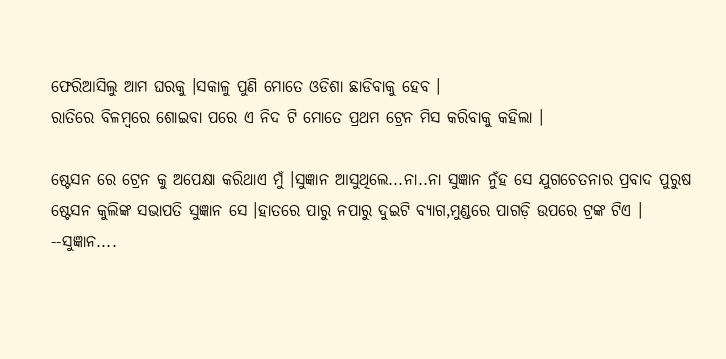ଫେରିଆସିଲୁ ଆମ ଘରକୁ ।ସକାଳୁ ପୁଣି ମୋତେ ଓଡିଶା ଛାଡିବାକୁ ହେବ ।
ରାତିରେ ବିଳମ୍ବରେ ଶୋଇବା ପରେ ଏ ନିଦ ଟି ମୋତେ ପ୍ରଥମ ଟ୍ରେନ ମିସ କରିବାକୁ କହିଲା ।

ଷ୍ଟେସନ ରେ ଟ୍ରେନ କୁ ଅପେକ୍ଷା କରିଥାଏ ମୁଁ ।ସୁଜ୍ଞାନ ଆସୁଥିଲେ...ନା..ନା ସୁଜ୍ଞାନ ନୁଁହ ସେ ଯୁଗଚେତନାର ପ୍ରବାଦ ପୁରୁଷ ଷ୍ଟେସନ କୁଲିଙ୍କ ସଭାପତି ସୁଜ୍ଞାନ ସେ ।ହାତରେ ପାରୁ ନପାରୁ ଦୁଇଟି ବ୍ୟାଗ,ମୁଣ୍ଡରେ ପାଗଡ଼ି ଉପରେ ଟ୍ରଙ୍କ ଟିଏ ।
--ସୁଜ୍ଞାନ....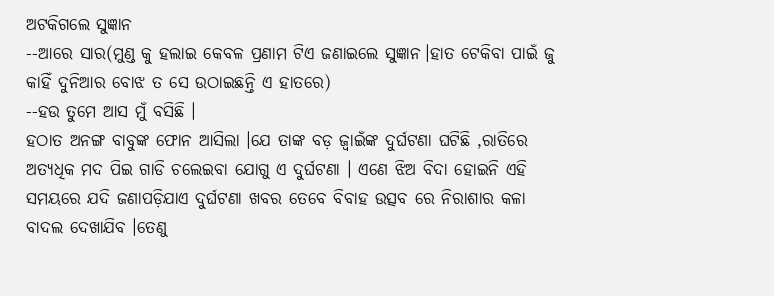ଅଟକିଗଲେ ସୁଜ୍ଞାନ
--ଆରେ ସାର(ମୁଣ୍ଡ କୁ ହଲାଇ କେବଳ ପ୍ରଣାମ ଟିଏ ଜଣାଇଲେ ସୁଜ୍ଞାନ।ହାତ ଟେକିବା ପାଇଁ ଜୁ କାହିଁ ଦୁନିଆର ବୋଝ ତ ସେ ଉଠାଇଛନ୍ତି ଏ ହାତରେ)
--ହଉ ତୁମେ ଆସ ମୁଁ ବସିଛି ।
ହଠାତ ଅନଙ୍ଗ ବାବୁଙ୍କ ଫୋନ ଆସିଲା ।ଯେ ତାଙ୍କ ବଡ଼ ଜ୍ବାଇଁଙ୍କ ଦୁର୍ଘଟଣା ଘଟିଛି ,ରାତିରେ ଅତ୍ୟଧିକ ମଦ ପିଇ ଗାଡି ଚଲେଇବା ଯୋଗୁ ଏ ଦୁର୍ଘଟଣା । ଏଣେ ଝିଅ ବିଦା ହୋଇନି ଏହି ସମୟରେ ଯଦି ଜଣାପଡ଼ିଯାଏ ଦୁର୍ଘଟଣା ଖବର ତେବେ ବିବାହ ଉତ୍ସବ ରେ ନିରାଶାର କଳା ବାଦଲ ଦେଖାଯିବ ।ତେଣୁ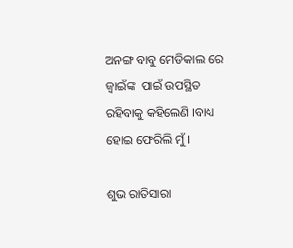ଅନଙ୍ଗ ବାବୁ ମେଡିକାଲ ରେ ଜ୍ବାଇଁଙ୍କ  ପାଇଁ ଉପସ୍ଥିତ ରହିବାକୁ କହିଲେଣି ।ବାଧ୍ୟ ହୋଇ ଫେରିଲି ମୁଁ ।

ଶୁଭ ରାତିସାରା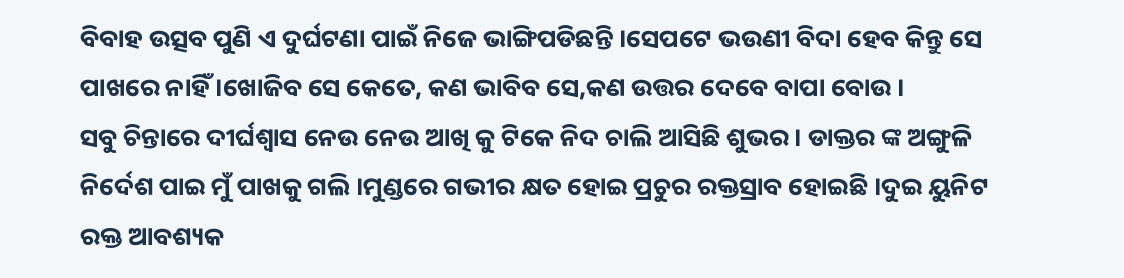ବିବାହ ଉତ୍ସବ ପୁଣି ଏ ଦୁର୍ଘଟଣା ପାଇଁ ନିଜେ ଭାଙ୍ଗିପଡିଛନ୍ତି ।ସେପଟେ ଭଉଣୀ ବିଦା ହେବ କିନ୍ତୁ ସେ ପାଖରେ ନାହିଁ ।ଖୋଜିବ ସେ କେତେ, କଣ ଭାବିବ ସେ,କଣ ଉତ୍ତର ଦେବେ ବାପା ବୋଉ ।
ସବୁ ଚିନ୍ତାରେ ଦୀର୍ଘଶ୍ଵାସ ନେଉ ନେଉ ଆଖି କୁ ଟିକେ ନିଦ ଚାଲି ଆସିଛି ଶୁଭର । ଡାକ୍ତର ଙ୍କ ଅଙ୍ଗୁଳି ନିର୍ଦେଶ ପାଇ ମୁଁ ପାଖକୁ ଗଲି ।ମୁଣ୍ଡରେ ଗଭୀର କ୍ଷତ ହୋଇ ପ୍ରଚୁର ରକ୍ତସ୍ରାବ ହୋଇଛି ।ଦୁଇ ୟୁନିଟ ରକ୍ତ ଆବଶ୍ୟକ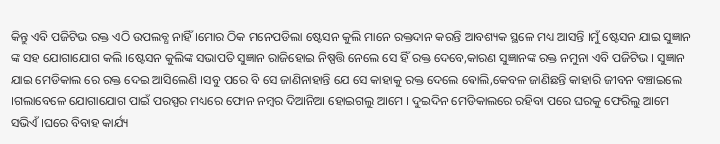କିନ୍ତୁ ଏବି ପଜିଟିଭ ରକ୍ତ ଏଠି ଉପଲବ୍ଧ ନାହିଁ ।ମୋର ଠିକ ମନେପଡିଲା ଷ୍ଟେସନ କୁଲି ମାନେ ରକ୍ତଦାନ କରନ୍ତି ଆବଶ୍ୟକ ସ୍ଥଳେ ମଧ୍ୟ ଆସନ୍ତି ।ମୁଁ ଷ୍ଟେସନ ଯାଇ ସୁଜ୍ଞାନ ଙ୍କ ସହ ଯୋଗାଯୋଗ କଲି ।ଷ୍ଟେସନ କୁଲିଙ୍କ ସଭାପତି ସୁଜ୍ଞାନ ରାଜିହୋଇ ନିଷ୍ପତ୍ତି ନେଲେ ସେ ହିଁ ରକ୍ତ ଦେବେ,କାରଣ ସୁଜ୍ଞାନଙ୍କ ରକ୍ତ ନମୁନା ଏବି ପଜିଟିଭ । ସୁଜ୍ଞାନ ଯାଇ ମେଡିକାଲ ରେ ରକ୍ତ ଦେଇ ଆସିଲେଣି ।ସବୁ ପରେ ବି ସେ ଜାଣିନାହାନ୍ତି ଯେ ସେ କାହାକୁ ରକ୍ତ ଦେଲେ ଵୋଲି,କେବଳ ଜାଣିଛନ୍ତି କାହାରି ଜୀବନ ବଞ୍ଚାଇଲେ ।ଗଲାବେଳେ ଯୋଗାଯୋଗ ପାଇଁ ପରସ୍ପର ମଧ୍ୟରେ ଫୋନ ନମ୍ବର ଦିଆନିଆ ହୋଇଗଲୁ ଆମେ । ଦୁଇଦିନ ମେଡିକାଲରେ ରହିବା ପରେ ଘରକୁ ଫେରିଲୁ ଆମେ ସଭିଏଁ ।ଘରେ ବିବାହ କାର୍ଯ୍ୟ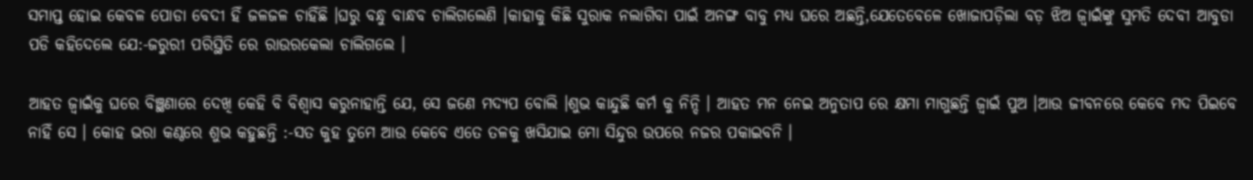ସମାପ୍ତ ହୋଇ କେବଳ ପୋଡା ବେଦୀ ହିଁ ଜଳଜଳ ଚାହିଁଛି ।ଘରୁ ବନ୍ଧୁ ବାନ୍ଧବ ଚାଲିଗଲେଣି ।କାହାକୁ କିଛି ସୁରାକ ନଲାଗିବା ପାଇଁ ଅନଙ୍ଗ ବାବୁ ମଧ୍ୟ ଘରେ ଅଛନ୍ତି,ଯେତେବେଳେ ଖୋଜାପଡ଼ିଲା ବଡ଼ ଝିଅ ଜ୍ଵାଇଁଙ୍କୁ ସୁମତି ଦେବୀ ଆବୁଡା ପଡି କହିଦେଲେ ଯେ:-ଜରୁରୀ ପରିସ୍ଥିତି ରେ ରାଉରକେଲା ଚାଲିଗଲେ ।

ଆହତ ଜ୍ୱାଇଁକୁ ଘରେ ବିଞ୍ଛଣାରେ ଦେଖି କେହି ବି ବିଶ୍ୱାସ କରୁନାହାନ୍ତି ଯେ, ସେ ଜଣେ ମଦ୍ୟପ ବୋଲି ।ଶୁଭ କାନ୍ଦୁଛି କର୍ମ କୁ ନିନ୍ଦି । ଆହତ ମନ ନେଇ ଅନୁତାପ ରେ କ୍ଷମା ମାଗୁଛନ୍ତି ଜ୍ବାଇଁ ପୁଅ ।ଆଉ ଜୀବନରେ କେବେ ମଦ ପିଇବେ ନାହିଁ ସେ । କୋହ ଭରା କଣ୍ଠରେ ଶୁଭ କହୁଛନ୍ତି :-ସତ କୁହ ତୁମେ ଆଉ କେବେ ଏତେ ତଳକୁ ଖସିଯାଇ ମୋ ସିନ୍ଦୁର ଉପରେ ନଜର ପକାଇବନି ।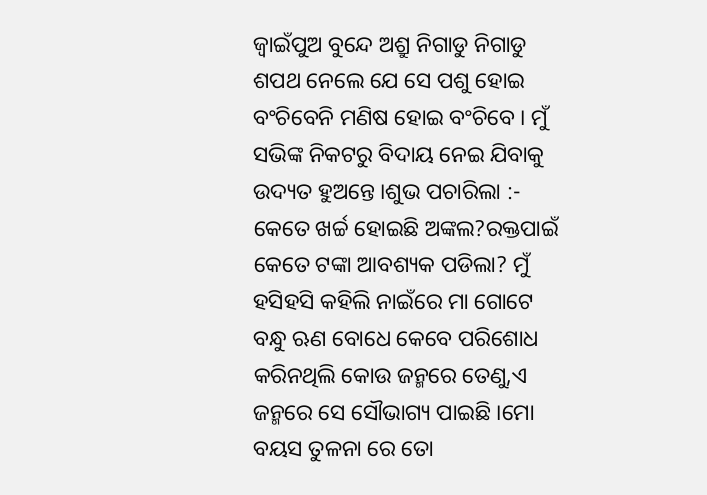ଜ୍ୱାଇଁପୁଅ ବୁନ୍ଦେ ଅଶ୍ରୁ ନିଗାଡୁ ନିଗାଡୁ ଶପଥ ନେଲେ ଯେ ସେ ପଶୁ ହୋଇ ବଂଚିବେନି ମଣିଷ ହୋଇ ବଂଚିବେ । ମୁଁ ସଭିଙ୍କ ନିକଟରୁ ବିଦାୟ ନେଇ ଯିବାକୁ ଉଦ୍ୟତ ହୁଅନ୍ତେ ।ଶୁଭ ପଚାରିଲା :- କେତେ ଖର୍ଚ୍ଚ ହୋଇଛି ଅଙ୍କଲ?ରକ୍ତପାଇଁ କେତେ ଟଙ୍କା ଆବଶ୍ୟକ ପଡିଲା? ମୁଁ ହସିହସି କହିଲି ନାଇଁରେ ମା ଗୋଟେ ବନ୍ଧୁ ଋଣ ବୋଧେ କେବେ ପରିଶୋଧ କରିନଥିଲି କୋଉ ଜନ୍ମରେ ତେଣୁ,ଏ ଜନ୍ମରେ ସେ ସୌଭାଗ୍ୟ ପାଇଛି ।ମୋ ବୟସ ତୁଳନା ରେ ତୋ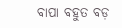ବାପା ବହୁତ ବଡ଼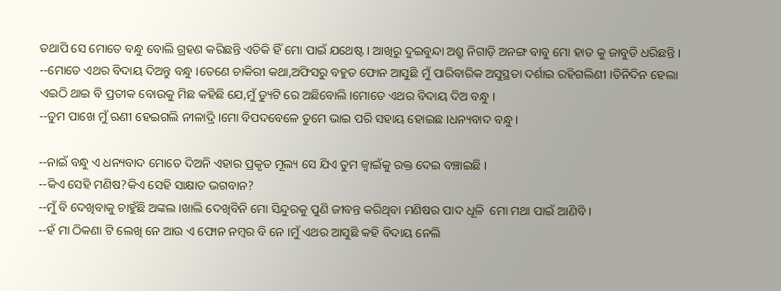ତଥାପି ସେ ମୋତେ ବନ୍ଧୁ ବୋଲି ଗ୍ରହଣ କରିଛନ୍ତି ଏତିକି ହିଁ ମୋ ପାଇଁ ଯଥେଷ୍ଟ । ଆଖିରୁ ଦୁଇବୁନ୍ଦା ଅଶ୍ରୁ ନିଗାଡ଼ି ଅନଙ୍ଗ ବାବୁ ମୋ ହାତ କୁ ଜାବୁଡି ଧରିଛନ୍ତି ।
--ମୋତେ ଏଥର ବିଦାୟ ଦିଅନ୍ତୁ ବନ୍ଧୁ ।ତେଣେ ଚାକିରୀ କଥା,ଅଫିସରୁ ବହୁତ ଫୋନ ଆସୁଛି ମୁଁ ପାରିବାରିକ ଅସୁସ୍ଥତା ଦର୍ଶାଇ ରହିଗଲିଣୀ ।ତିନିଦିନ ହେଲା ଏଇଠି ଥାଇ ବି ପ୍ରତୀକ ବୋଉକୁ ମିଛ କହିଛି ଯେ,ମୁଁ ଡ୍ୟୁଟି ରେ ଅଛିବୋଲି ।ମୋତେ ଏଥର ବିଦାୟ ଦିଅ ବନ୍ଧୁ ।
--ତୁମ ପାଖେ ମୁଁ ଋଣୀ ହେଇଗଲି ନୀଳାଦ୍ରି ।ମୋ ବିପଦବେଳେ ତୁମେ ଭାଇ ପରି ସହାୟ ହୋଇଛ ।ଧନ୍ୟବାଦ ବନ୍ଧୁ ।

--ନାଇଁ ବନ୍ଧୁ ଏ ଧନ୍ୟବାଦ ମୋତେ ଦିଅନି ଏହାର ପ୍ରକୃତ ମୂଲ୍ୟ ସେ ଯିଏ ତୁମ ଜ୍ୱାଇଁକୁ ରକ୍ତ ଦେଇ ବଞ୍ଚାଇଛି ।
--କିଏ ସେହି ମଣିଷ?କିଏ ସେହି ସାକ୍ଷାତ ଭଗବାନ?
--ମୁଁ ବି ଦେଖିବାକୁ ଚାହୁଁଛି ଅଙ୍କଲ ।ଖାଲି ଦେଖିବିନି ମୋ ସିନ୍ଦୁରକୁ ପୁଣି ଜୀବନ୍ତ କରିଥିବା ମଣିଷର ପାଦ ଧୂଳି  ମୋ ମଥା ପାଇଁ ଆଣିବି ।
--ହଁ ମା ଠିକଣା ଟି ଲେଖି ନେ ଆଉ ଏ ଫୋନ ନମ୍ବର ବି ନେ ।ମୁଁ ଏଥର ଆସୁଛି କହି ବିଦାୟ ନେଲି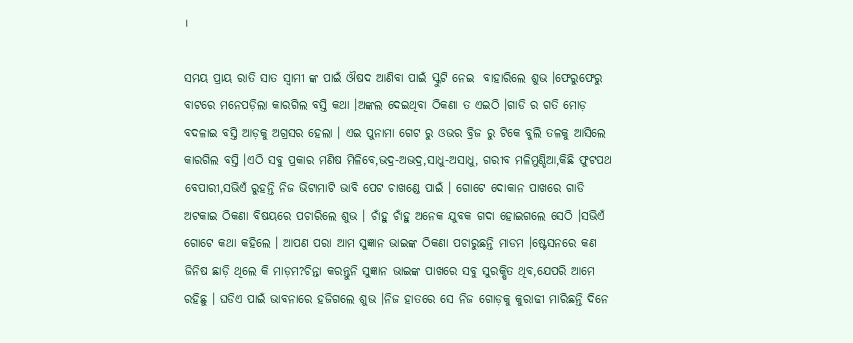।

ସମୟ ପ୍ରାୟ ରାତି ସାତ ସ୍ୱାମୀ ଙ୍କ ପାଇଁ ଔଷଦ ଆଣିବା ପାଇଁ ସ୍କୁଟି ନେଇ  ବାହାରିଲେ ଶୁଭ ।ଫେରୁଫେରୁ ବାଟରେ ମନେପଡ଼ିଲା କାରଗିଲ ବସ୍ତି କଥା ।ଅଙ୍କଲ ଦେଇଥିବା ଠିକଣା ତ ଏଇଠି ।ଗାଡି ର ଗତି ମୋଡ଼ ବଦଳାଇ ବସ୍ତି ଆଡ଼କୁ ଅଗ୍ରସର ହେଲା । ଏଇ ପୁନାମା ଗେଟ ରୁ ଓଭର ବ୍ରିଜ ରୁ ଟିକେ ବୁଲି ତଳକୁ ଆସିଲେ କାରଗିଲ ବସ୍ତି ।ଏଠି ସବୁ ପ୍ରକାର ମଣିଷ ମିଳିବେ,ଭଦ୍ର-ଅଭଦ୍ର,ସାଧୁ-ଅସାଧୁ, ଗରୀବ ମଳିମୁଣ୍ଡିଆ,କିଛି ଫୁଟପଥ ବେପାରୀ,ସଭିଏଁ ରୁହନ୍ତି ନିଜ ଭିଟାମାଟି ଭାବି ପେଟ ଚାଖଣ୍ଡେ ପାଇଁ । ଗୋଟେ ଦୋକାନ ପାଖରେ ଗାଡି ଅଟକାଇ ଠିକଣା ବିଷୟରେ ପଚାରିଲେ ଶୁଭ । ଚାଁହୁ ଚାଁହୁ ଅନେକ ଯୁବକ ଗଦା ହୋଇଗଲେ ସେଠି ।ସଭିଏଁ ଗୋଟେ କଥା କହିଲେ । ଆପଣ ପରା ଆମ ସୁଜ୍ଞାନ ଭାଇଙ୍କ ଠିକଣା ପଚାରୁଛନ୍ତି ମାଡମ ।ଷ୍ଟେସନରେ କଣ ଜିନିଷ ଛାଡ଼ି ଥିଲେ କି ମାଡ଼ମ?ଚିନ୍ତା କରନ୍ତୁନି ସୁଜ୍ଞାନ ଭାଇଙ୍କ ପାଖରେ ସବୁ ସୁରକ୍ଷିତ ଥିବ,ଯେପରି ଆମେ ରହିଛୁ । ଘଡିଏ ପାଇଁ ଭାବନାରେ ହଜିଗଲେ ଶୁଭ ।ନିଜ ହାତରେ ସେ ନିଜ ଗୋଡ଼କୁ କୁରାଢୀ ମାରିଛନ୍ତି ଦିନେ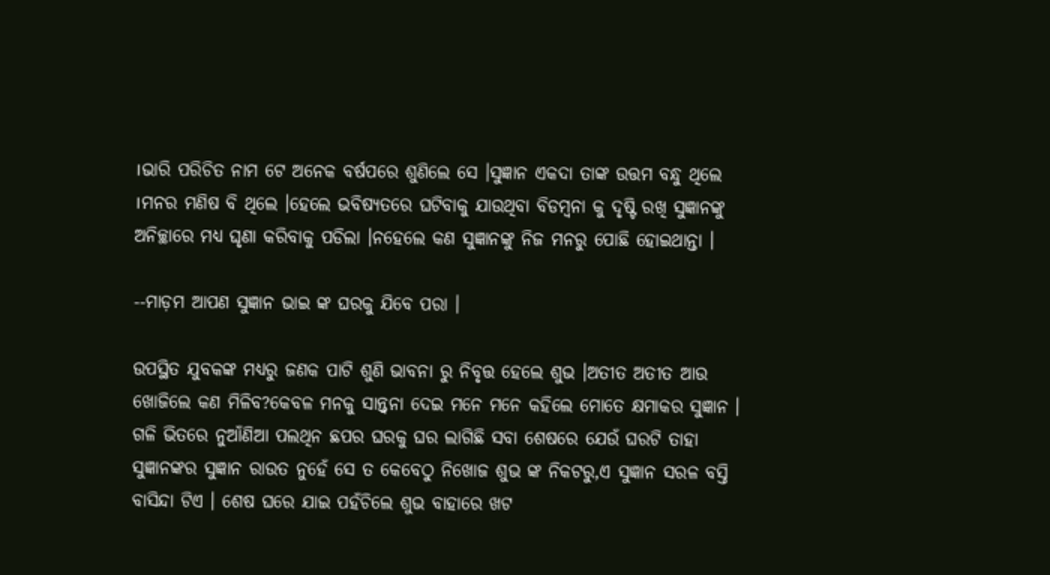।ଭାରି ପରିଚିତ ନାମ ଟେ ଅନେକ ବର୍ଷପରେ ଶୁଣିଲେ ସେ ।ସୁଜ୍ଞାନ ଏକଦା ତାଙ୍କ ଉତ୍ତମ ବନ୍ଧୁ ଥିଲେ ।ମନର ମଣିଷ ବି ଥିଲେ ।ହେଲେ ଭବିଷ୍ୟତରେ ଘଟିବାକୁ ଯାଉଥିବା ବିଡମ୍ବନା କୁ ଦୃଷ୍ଟି ରଖି ସୁଜ୍ଞାନଙ୍କୁ ଅନିଚ୍ଛାରେ ମଧ୍ୟ ଘୃଣା କରିବାକୁ ପଡିଲା ।ନହେଲେ କଣ ସୁଜ୍ଞାନଙ୍କୁ ନିଜ ମନରୁ ପୋଛି ହୋଇଥାନ୍ତା ।

--ମାଡ଼ମ ଆପଣ ସୁଜ୍ଞାନ ଭାଇ ଙ୍କ ଘରକୁ ଯିବେ ପରା ।

ଉପସ୍ଥିତ ଯୁବକଙ୍କ ମଧ୍ୟରୁ ଜଣକ ପାଟି ଶୁଣି ଭାବନା ରୁ ନିବୃତ୍ତ ହେଲେ ଶୁଭ ।ଅତୀତ ଅତୀତ ଆଉ ଖୋଜିଲେ କଣ ମିଳିବ?କେବଳ ମନକୁ ସାନ୍ତ୍ୱନା ଦେଇ ମନେ ମନେ କହିଲେ ମୋତେ କ୍ଷମାକର ସୁଜ୍ଞାନ । ଗଳି ଭିତରେ ନୁଆଁଣିଆ ପଲଥିନ ଛପର ଘରକୁ ଘର ଲାଗିଛି ସବା ଶେଷରେ ଯେଉଁ ଘରଟି ତାହା ସୁଜ୍ଞାନଙ୍କର ସୁଜ୍ଞାନ ରାଉତ ନୁହେଁ ସେ ତ କେବେଠୁ ନିଖୋଜ ଶୁଭ ଙ୍କ ନିକଟରୁ,ଏ ସୁଜ୍ଞାନ ସରଳ ବସ୍ତି ବାସିନ୍ଦା ଟିଏ । ଶେଷ ଘରେ ଯାଇ ପହଁଚିଲେ ଶୁଭ ବାହାରେ ଖଟ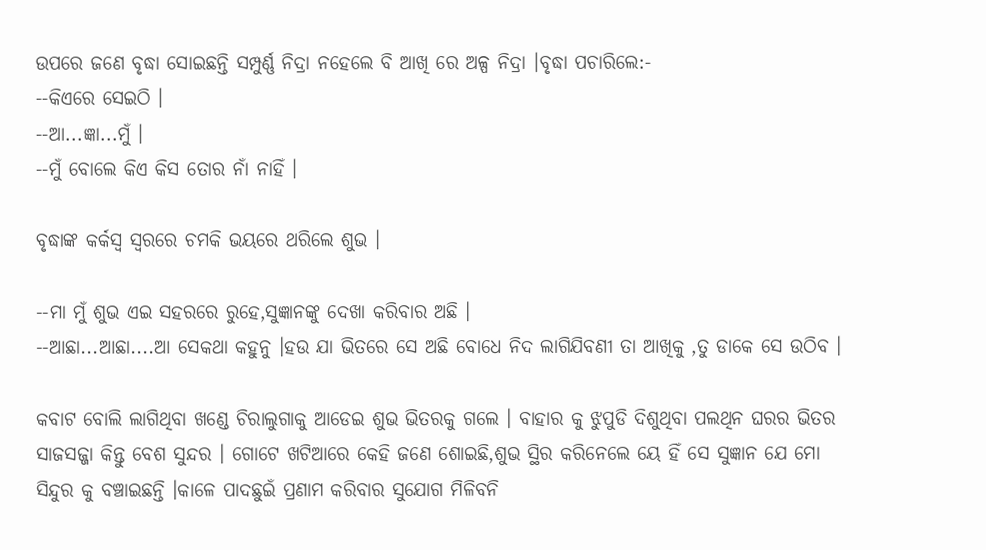ଉପରେ ଜଣେ ବୃଦ୍ଧା ସୋଇଛନ୍ତି ସମ୍ପୁର୍ଣ୍ଣ ନିଦ୍ରା ନହେଲେ ବି ଆଖି ରେ ଅଳ୍ପ ନିଦ୍ରା ।ବୃଦ୍ଧା ପଚାରିଲେ:-
--କିଏରେ ସେଇଠି ।
--ଆ...ଜ୍ଞା...ମୁଁ ।
--ମୁଁ ବୋଲେ କିଏ କିସ ତୋର ନାଁ ନାହିଁ ।

ବୃଦ୍ଧାଙ୍କ କର୍କସ୍ୱ ସ୍ୱରରେ ଚମକି ଭୟରେ ଥରିଲେ ଶୁଭ ।

--ମା ମୁଁ ଶୁଭ ଏଇ ସହରରେ ରୁହେ,ସୁଜ୍ଞାନଙ୍କୁ ଦେଖା କରିବାର ଅଛି ।
--ଆଛା...ଆଛା....ଆ ସେକଥା କହୁନୁ ।ହଉ ଯା ଭିତରେ ସେ ଅଛି ବୋଧେ ନିଦ ଲାଗିଯିବଣୀ ତା ଆଖିକୁ ,ତୁ ଡାକେ ସେ ଉଠିବ ।

କବାଟ ବୋଲି ଲାଗିଥିବା ଖଣ୍ଡେ ଚିରାଲୁଗାକୁ ଆଡେଇ ଶୁଭ ଭିତରକୁ ଗଲେ । ବାହାର କୁ ଝୁପୁଡି ଦିଶୁଥିବା ପଲଥିନ ଘରର ଭିତର ସାଜସଜ୍ଜା କିନ୍ତୁ ବେଶ ସୁନ୍ଦର । ଗୋଟେ ଖଟିଆରେ କେହି ଜଣେ ଶୋଇଛି,ଶୁଭ ସ୍ଥିର କରିନେଲେ ୟେ ହିଁ ସେ ସୁଜ୍ଞାନ ଯେ ମୋ ସିନ୍ଦୁର କୁ ବଞ୍ଚାଇଛନ୍ତି ।କାଳେ ପାଦଛୁଇଁ ପ୍ରଣାମ କରିବାର ସୁଯୋଗ ମିଳିବନି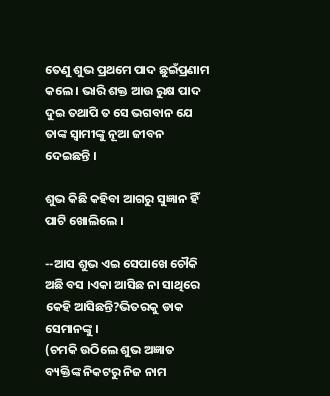ତେଣୁ ଶୁଭ ପ୍ରଥମେ ପାଦ ଛୁଇଁପ୍ରଣାମ କଲେ । ଭାରି ଶକ୍ତ ଆଉ ରୁକ୍ଷ ପାଦ ଦୁଇ ତଥାପି ତ ସେ ଭଗବାନ ଯେ ତାଙ୍କ ସ୍ବାମୀଙ୍କୁ ନୂଆ ଜୀବନ ଦେଇଛନ୍ତି ।

ଶୁଭ କିଛି କହିବା ଆଗରୁ ସୁଜ୍ଞାନ ହିଁ ପାଟି ଖୋଲିଲେ ।

--ଆସ ଶୁଭ ଏଇ ସେପାଖେ ଚୌକି ଅଛି ବସ ।ଏକା ଆସିଛ ନା ସାଥିରେ କେହି ଆସିଛନ୍ତି?ଭିତରକୁ ଡାକ ସେମାନଙ୍କୁ ।
(ଚମକି ଉଠିଲେ ଶୁଭ ଅଜ୍ଞାତ ବ୍ୟକ୍ତିଙ୍କ ନିକଟରୁ ନିଜ ନାମ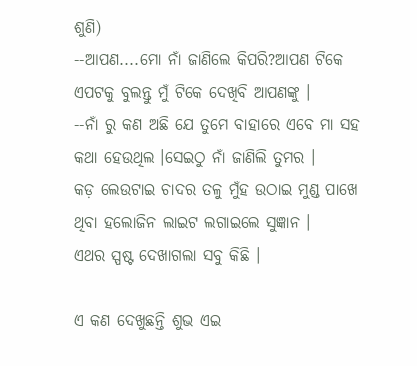ଶୁଣି)
--ଆପଣ....ମୋ ନାଁ ଜାଣିଲେ କିପରି?ଆପଣ ଟିକେ ଏପଟକୁ ବୁଲନ୍ତୁ ମୁଁ ଟିକେ ଦେଖିବି ଆପଣଙ୍କୁ ।
--ନାଁ ରୁ କଣ ଅଛି ଯେ ତୁମେ ବାହାରେ ଏବେ ମା ସହ କଥା ହେଉଥିଲ ।ସେଇଠୁ ନାଁ ଜାଣିଲି ତୁମର ।
କଡ଼ ଲେଉଟାଇ ଚାଦର ତଳୁ ମୁଁହ ଉଠାଇ ମୁଣ୍ଡ ପାଖେ ଥିବା ହଲୋଜିନ ଲାଇଟ ଲଗାଇଲେ ସୁଜ୍ଞାନ ।
ଏଥର ସ୍ପଷ୍ଟ ଦେଖାଗଲା ସବୁ କିଛି ।

ଏ କଣ ଦେଖୁଛନ୍ତି ଶୁଭ ଏଇ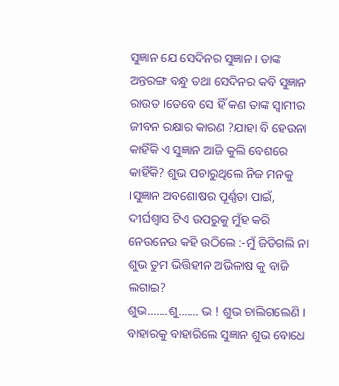ସୁଜ୍ଞାନ ଯେ ସେଦିନର ସୁଜ୍ଞାନ । ତାଙ୍କ ଅନ୍ତରଙ୍ଗ ବନ୍ଧୁ ତଥା ସେଦିନର କବି ସୁଜ୍ଞାନ ରାଉତ ।ତେବେ ସେ ହିଁ କଣ ତାଙ୍କ ସ୍ବାମୀର ଜୀବନ ରକ୍ଷାର କାରଣ ?ଯାହା ବି ହେଉନା କାହିଁକି ଏ ସୁଜ୍ଞାନ ଆଜି କୁଲି ବେଶରେ କାହିଁକି? ଶୁଭ ପଚାରୁଥିଲେ ନିଜ ମନକୁ ।ସୁଜ୍ଞାନ ଅବଶୋଷର ପୂର୍ଣ୍ଣତା ପାଇଁ, ଦୀର୍ଘଶ୍ୱାସ ଟିଏ ଉପରୁକୁ ମୁଁହ କରି ନେଉନେଉ କହି ଉଠିଲେ :-ମୁଁ ଜିତିଗଲି ନା ଶୁଭ ତୁମ ଭିତ୍ତିହୀନ ଅଭିଳାଷ କୁ ବାଜି ଲଗାଇ?
ଶୁଭ.......ଶୁ....... ଭ ! ଶୁଭ ଚାଲିଗଲେଣି । ବାହାରକୁ ବାହାରିଲେ ସୁଜ୍ଞାନ ଶୁଭ ବୋଧେ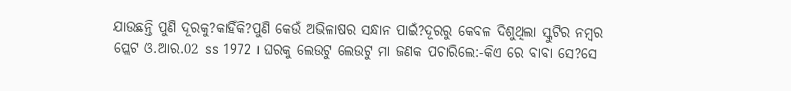ଯାଉଛନ୍ତି ପୁଣି ଦୂରକୁ?କାହିଁକି?ପୁଣି କେଉଁ ଅଭିଳାଷର ସନ୍ଧାନ ପାଇଁ?ଦୂରରୁ କେବଳ ଦିଶୁଥିଲା ସ୍କୁଟିର ନମ୍ବର ପ୍ଲେଟ ଓ.ଆର.02 ss 1972 । ଘରକୁ ଲେଉଟୁ ଲେଉଟୁ ମା ଜଣକ ପଚାରିଲେ:-କିଏ ରେ ବାବା ସେ?ସେ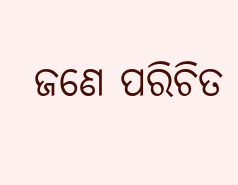ଜଣେ ପରିଚିତ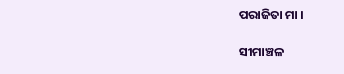ପରାଜିତା ମା ।

ସୀମାଞ୍ଚଳ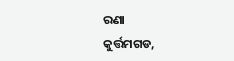ରଣା
କୁର୍ତ୍ତମଗଡ,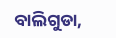ବାଲିଗୁଡା,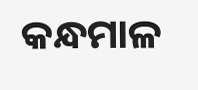କନ୍ଧମାଳ